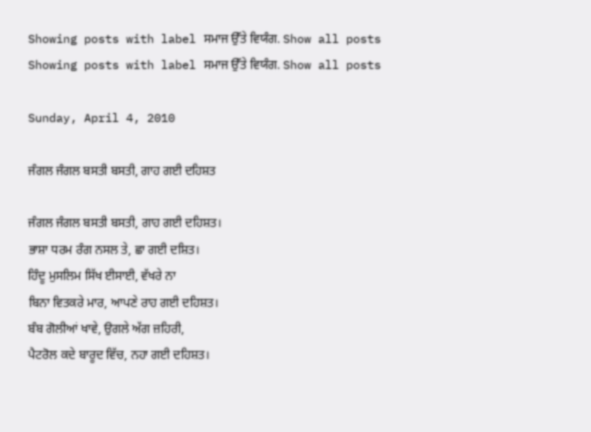Showing posts with label ਸਮਾਜ ਉੱਤੇ ਵਿਯੰਗ. Show all posts
Showing posts with label ਸਮਾਜ ਉੱਤੇ ਵਿਯੰਗ. Show all posts

Sunday, April 4, 2010

ਜੰਗਲ ਜੰਗਲ ਬਸਤੀ ਬਸਤੀ, ਗਾਹ ਗਈ ਦਹਿਸ਼ਤ

ਜੰਗਲ ਜੰਗਲ ਬਸਤੀ ਬਸਤੀ, ਗਾਹ ਗਈ ਦਹਿਸ਼ਤ।
ਭਾਸ਼ਾ ਧਰਮ ਰੰਗ ਨਸਲ ਤੇ, ਛਾ ਗਈ ਦਸ਼ਿਤ।
ਹਿੰਦੂ ਮੁਸਲਿਮ ਸਿੱਖ ਈਸਾਈ, ਵੱਖਰੇ ਨਾ
ਬਿਨਾ ਵਿਤਕਰੇ ਮਾਰ, ਆਪਣੇ ਰਾਹ ਗਈ ਦਹਿਸ਼ਤ।
ਬੰਬ ਗੋਲੀਆਂ ਖਾਵੇ, ਉਗਲੇ ਅੱਗ ਜ਼ਹਿਰੀ,
ਪੈਟਰੋਲ ਕਦੇ ਬਾਰੂਦ ਵਿੱਚ, ਨਹਾ ਗਈ ਦਹਿਸ਼ਤ।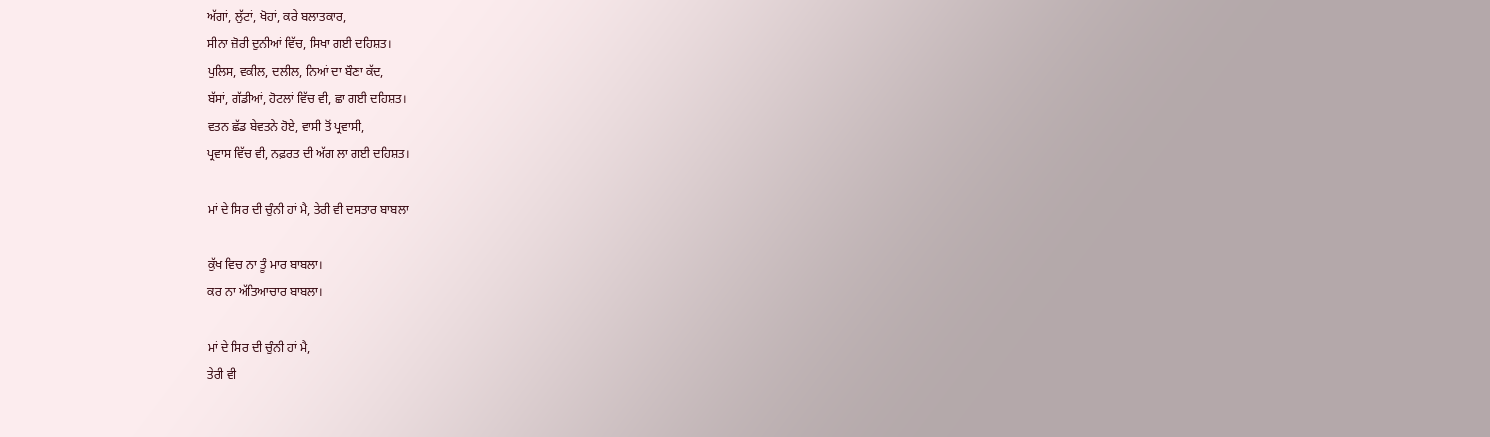ਅੱਗਾਂ, ਲੁੱਟਾਂ, ਖੋਹਾਂ, ਕਰੇ ਬਲਾਤਕਾਰ,
ਸੀਨਾ ਜ਼ੋਰੀ ਦੁਨੀਆਂ ਵਿੱਚ, ਸਿਖਾ ਗਈ ਦਹਿਸ਼ਤ।
ਪੁਲਿਸ, ਵਕੀਲ, ਦਲੀਲ, ਨਿਆਂ ਦਾ ਬੌਣਾ ਕੱਦ,
ਬੱਸਾਂ, ਗੱਡੀਆਂ, ਹੋਟਲਾਂ ਵਿੱਚ ਵੀ, ਛਾ ਗਈ ਦਹਿਸ਼ਤ।
ਵਤਨ ਛੱਡ ਬੇਵਤਨੇ ਹੋਏ, ਵਾਸੀ ਤੋਂ ਪ੍ਰਵਾਸੀ,
ਪ੍ਰਵਾਸ ਵਿੱਚ ਵੀ, ਨਫ਼ਰਤ ਦੀ ਅੱਗ ਲਾ ਗਈ ਦਹਿਸ਼ਤ।

ਮਾਂ ਦੇ ਸਿਰ ਦੀ ਚੁੰਨੀ ਹਾਂ ਮੈ, ਤੇਰੀ ਵੀ ਦਸਤਾਰ ਬਾਬਲਾ

ਕੁੱਖ ਵਿਚ ਨਾ ਤੂੰ ਮਾਰ ਬਾਬਲਾ।
ਕਰ ਨਾ ਅੱਤਿਆਚਾਰ ਬਾਬਲਾ।

ਮਾਂ ਦੇ ਸਿਰ ਦੀ ਚੁੰਨੀ ਹਾਂ ਮੈ,
ਤੇਰੀ ਵੀ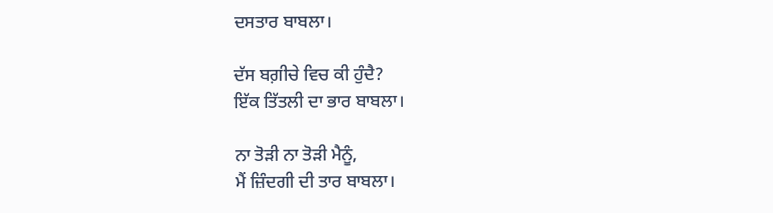ਦਸਤਾਰ ਬਾਬਲਾ।

ਦੱਸ ਬਗ਼ੀਚੇ ਵਿਚ ਕੀ ਹੁੰਦੈ?
ਇੱਕ ਤਿੱਤਲੀ ਦਾ ਭਾਰ ਬਾਬਲਾ।

ਨਾ ਤੋੜੀ ਨਾ ਤੋੜੀ ਮੈਨੂੰ,
ਮੈਂ ਜ਼ਿੰਦਗੀ ਦੀ ਤਾਰ ਬਾਬਲਾ।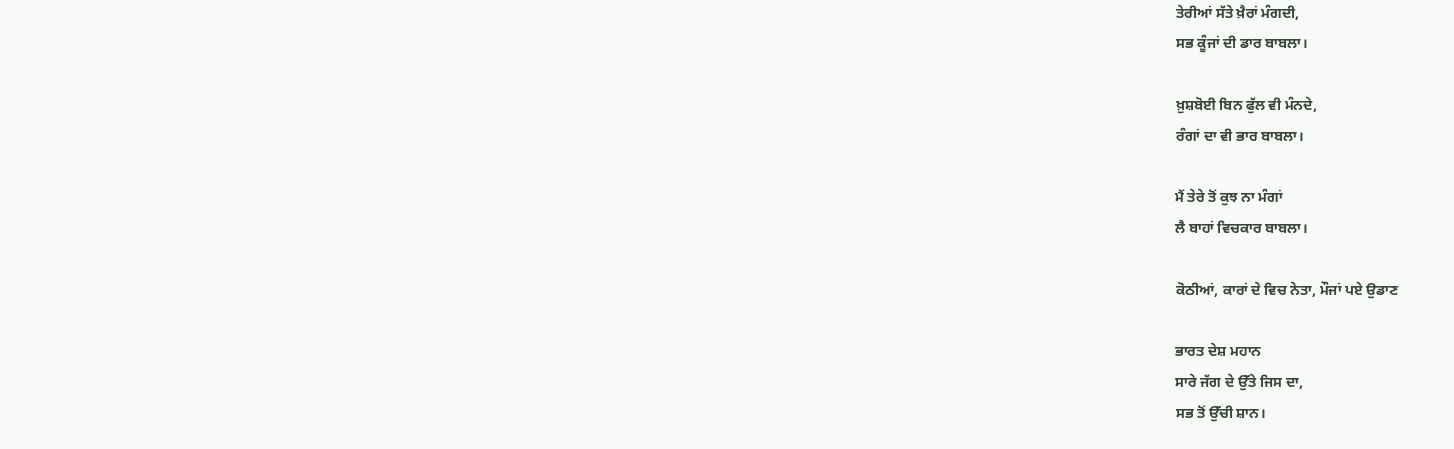ਤੇਰੀਆਂ ਸੱਤੇ ਖ਼ੈਰਾਂ ਮੰਗਦੀ,
ਸਭ ਕੂੰਜਾਂ ਦੀ ਡਾਰ ਬਾਬਲਾ।

ਖ਼ੁਸ਼ਬੋਈ ਬਿਨ ਫੁੱਲ ਵੀ ਮੰਨਦੇ,
ਰੰਗਾਂ ਦਾ ਵੀ ਭਾਰ ਬਾਬਲਾ।

ਮੈਂ ਤੇਰੇ ਤੋਂ ਕੁਝ ਨਾ ਮੰਗਾਂ
ਲੈ ਬਾਹਾਂ ਵਿਚਕਾਰ ਬਾਬਲਾ।

ਕੋਠੀਆਂ, ਕਾਰਾਂ ਦੇ ਵਿਚ ਨੇਤਾ, ਮੌਜਾਂ ਪਏ ਉਡਾਣ

ਭਾਰਤ ਦੇਸ਼ ਮਹਾਨ
ਸਾਰੇ ਜੱਗ ਦੇ ਉੱਤੇ ਜਿਸ ਦਾ,
ਸਭ ਤੋਂ ਉੱਚੀ ਸ਼ਾਨ।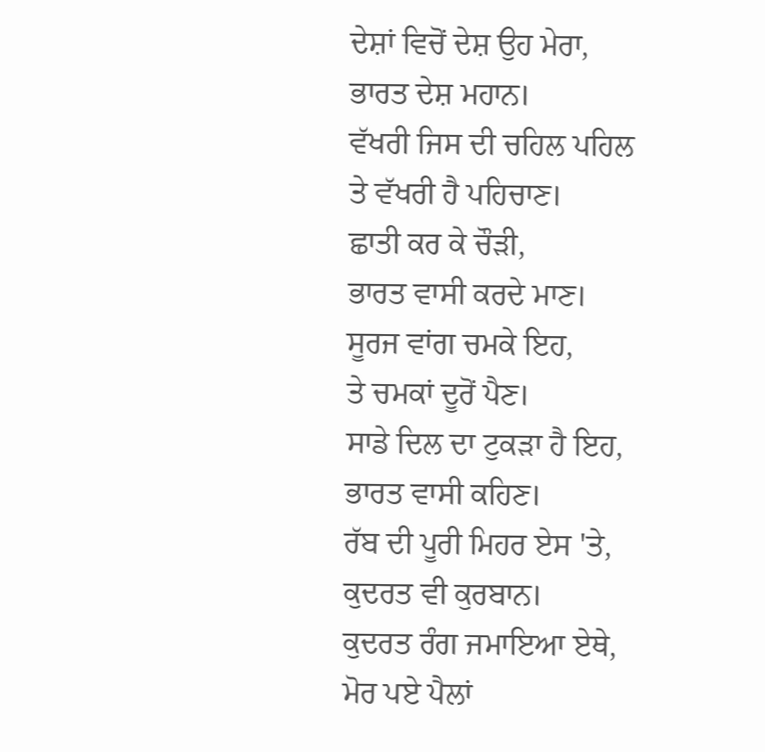ਦੇਸ਼ਾਂ ਵਿਚੋਂ ਦੇਸ਼ ਉਹ ਮੇਰਾ,
ਭਾਰਤ ਦੇਸ਼ ਮਹਾਨ।
ਵੱਖਰੀ ਜਿਸ ਦੀ ਚਹਿਲ ਪਹਿਲ
ਤੇ ਵੱਖਰੀ ਹੈ ਪਹਿਚਾਣ।
ਛਾਤੀ ਕਰ ਕੇ ਚੌੜੀ,
ਭਾਰਤ ਵਾਸੀ ਕਰਦੇ ਮਾਣ।
ਸੂਰਜ ਵਾਂਗ ਚਮਕੇ ਇਹ,
ਤੇ ਚਮਕਾਂ ਦੂਰੋਂ ਪੈਣ।
ਸਾਡੇ ਦਿਲ ਦਾ ਟੁਕੜਾ ਹੈ ਇਹ,
ਭਾਰਤ ਵਾਸੀ ਕਹਿਣ।
ਰੱਬ ਦੀ ਪੂਰੀ ਮਿਹਰ ਏਸ 'ਤੇ,
ਕੁਦਰਤ ਵੀ ਕੁਰਬਾਨ।
ਕੁਦਰਤ ਰੰਗ ਜਮਾਇਆ ਏਥੇ,
ਮੋਰ ਪਏ ਪੈਲਾਂ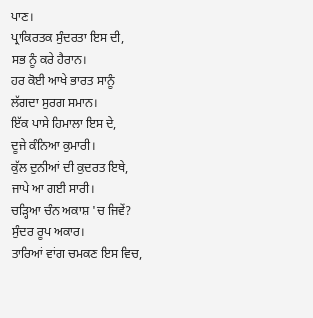ਪਾਣ।
ਪ੍ਰਾਕਿਰਤਕ ਸੁੰਦਰਤਾ ਇਸ ਦੀ,
ਸਭ ਨੂੰ ਕਰੇ ਹੈਰਾਨ।
ਹਰ ਕੋਈ ਆਖੇ ਭਾਰਤ ਸਾਨੂੰ
ਲੱਗਦਾ ਸੁਰਗ ਸਮਾਨ।
ਇੱਕ ਪਾਸੇ ਹਿਮਾਲਾ ਇਸ ਦੇ,
ਦੂਜੇ ਕੰਨਿਆ ਕੁਮਾਰੀ।
ਕੁੱਲ ਦੁਨੀਆਂ ਦੀ ਕੁਦਰਤ ਇਥੇ,
ਜਾਪੇ ਆ ਗਈ ਸਾਰੀ।
ਚੜ੍ਹਿਆ ਚੰਨ ਅਕਾਸ਼ 'ਚ ਜਿਵੇਂ?
ਸੁੰਦਰ ਰੂਪ ਅਕਾਰ।
ਤਾਰਿਆਂ ਵਾਂਗ ਚਮਕਣ ਇਸ ਵਿਚ,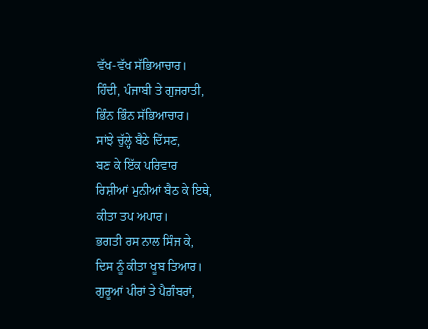ਵੱਖ-ਵੱਖ ਸੱਭਿਆਚਾਰ।
ਹਿੰਦੀ, ਪੰਜਾਬੀ ਤੇ ਗੁਜਰਾਤੀ,
ਭਿੰਨ ਭਿੰਨ ਸੱਭਿਆਚਾਰ।
ਸਾਂਝੇ ਚੁੱਲ੍ਹੇ ਬੈਠੇ ਦਿੱਸਣ,
ਬਣ ਕੇ ਇੱਕ ਪਰਿਵਾਰ
ਰਿਸ਼ੀਆਂ ਮੁਨੀਆਂ ਬੈਠ ਕੇ ਇਥੇ,
ਕੀਤਾ ਤਪ ਅਪਾਰ।
ਭਗਤੀ ਰਸ ਨਾਲ ਸਿੰਜ ਕੇ,
ਦਿਸ ਨੂੰ ਕੀਤਾ ਖੂਬ ਤਿਆਰ।
ਗੁਰੂਆਂ ਪੀਰਾਂ ਤੇ ਪੈਗ਼ੰਬਰਾਂ,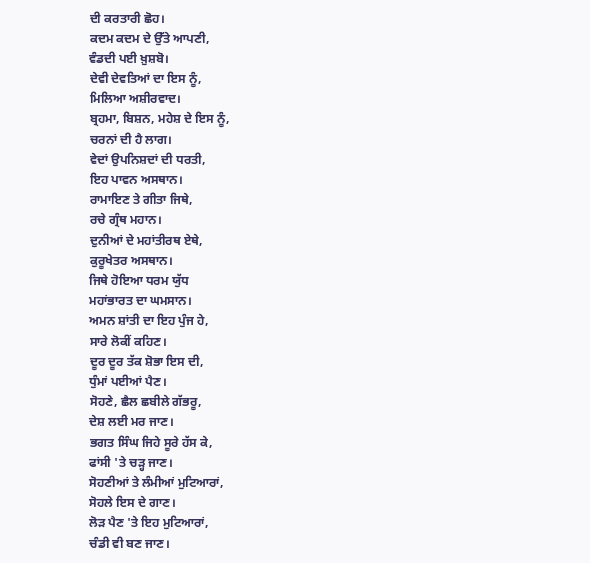ਦੀ ਕਰਤਾਰੀ ਛੋਹ।
ਕਦਮ ਕਦਮ ਦੇ ਉੱਤੇ ਆਪਣੀ,
ਵੰਡਦੀ ਪਈ ਖ਼ੁਸ਼ਬੋ।
ਦੇਵੀ ਦੇਵਤਿਆਂ ਦਾ ਇਸ ਨੂੰ,
ਮਿਲਿਆ ਅਸ਼ੀਰਵਾਦ।
ਬ੍ਰਹਮਾ, ਬਿਸ਼ਨ, ਮਹੇਸ਼ ਦੇ ਇਸ ਨੂੰ,
ਚਰਨਾਂ ਦੀ ਹੈ ਲਾਗ।
ਵੇਦਾਂ ਉਪਨਿਸ਼ਦਾਂ ਦੀ ਧਰਤੀ,
ਇਹ ਪਾਵਨ ਅਸਥਾਨ।
ਰਾਮਾਇਣ ਤੇ ਗੀਤਾ ਜਿਥੇ,
ਰਚੇ ਗ੍ਰੰਥ ਮਹਾਨ।
ਦੁਨੀਆਂ ਦੇ ਮਹਾਂਤੀਰਥ ਏਥੇ,
ਕੁਰੂਖੇਤਰ ਅਸਥਾਨ।
ਜਿਥੇ ਹੋਇਆ ਧਰਮ ਯੁੱਧ
ਮਹਾਂਭਾਰਤ ਦਾ ਘਮਸਾਨ।
ਅਮਨ ਸ਼ਾਂਤੀ ਦਾ ਇਹ ਪੁੰਜ ਹੇ,
ਸਾਰੇ ਲੋਕੀਂ ਕਹਿਣ।
ਦੂਰ ਦੂਰ ਤੱਕ ਸ਼ੋਭਾ ਇਸ ਦੀ,
ਧੁੰਮਾਂ ਪਈਆਂ ਪੈਣ।
ਸੋਹਣੇ, ਛੈਲ ਛਬੀਲੇ ਗੱਭਰੂ,
ਦੇਸ਼ ਲਈ ਮਰ ਜਾਣ।
ਭਗਤ ਸਿੰਘ ਜਿਹੇ ਸੂਰੇ ਹੱਸ ਕੇ,
ਫਾਂਸੀ 'ਤੇ ਚੜ੍ਹ ਜਾਣ।
ਸੋਹਣੀਆਂ ਤੇ ਲੰਮੀਆਂ ਮੁਟਿਆਰਾਂ,
ਸੋਹਲੇ ਇਸ ਦੇ ਗਾਣ।
ਲੋੜ ਪੈਣ 'ਤੇ ਇਹ ਮੁਟਿਆਰਾਂ,
ਚੰਡੀ ਵੀ ਬਣ ਜਾਣ।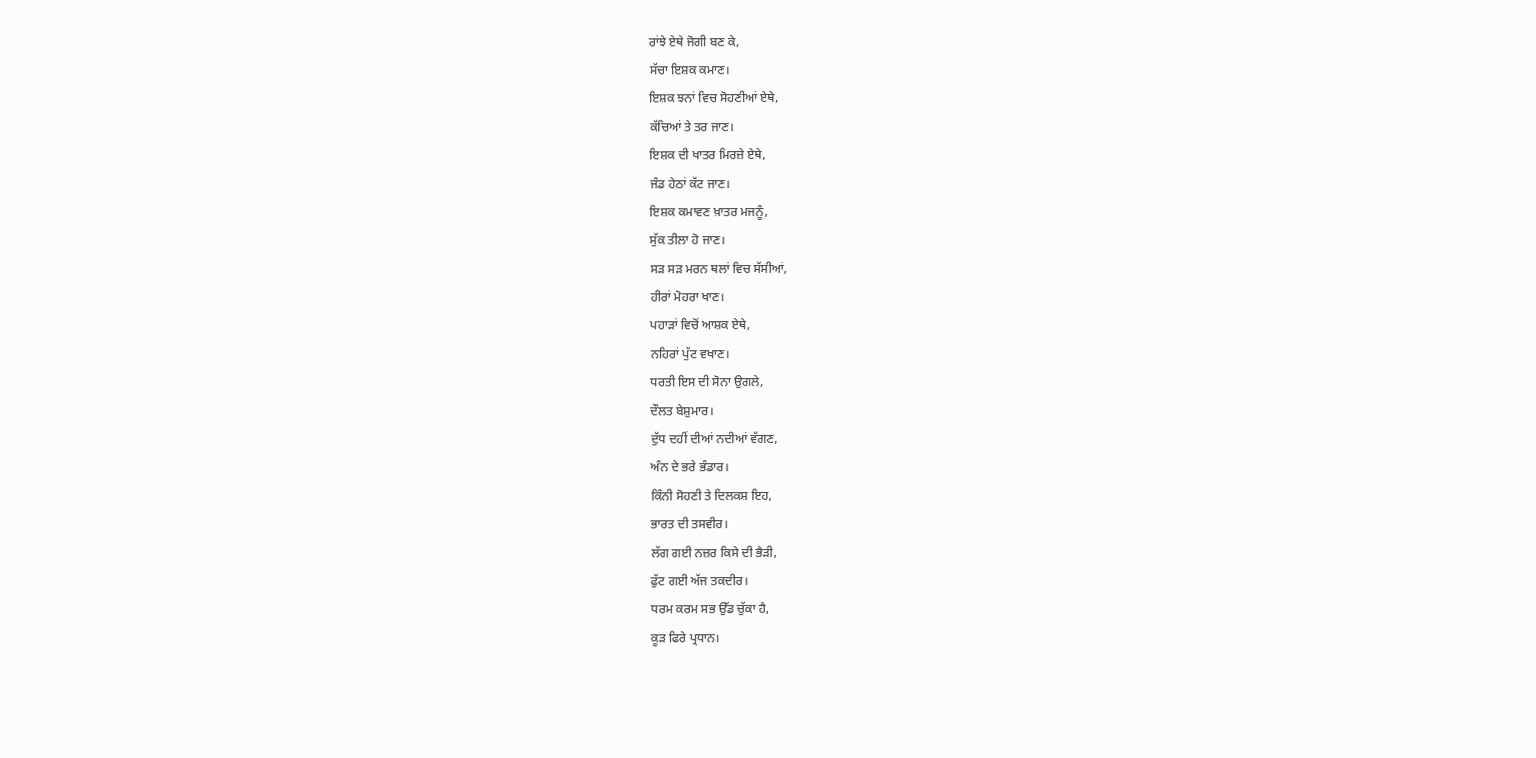ਰਾਂਝੇ ਏਥੇ ਜੋਗੀ ਬਣ ਕੇ,
ਸੱਚਾ ਇਸ਼ਕ ਕਮਾਣ।
ਇਸ਼ਕ ਝਨਾਂ ਵਿਚ ਸੋਹਣੀਆਂ ਏਥੇ,
ਕੱਚਿਆਂ ਤੇ ਤਰ ਜਾਣ।
ਇਸ਼ਕ ਦੀ ਖਾਤਰ ਮਿਰਜ਼ੇ ਏਥੇ,
ਜੰਡ ਹੇਠਾਂ ਕੱਟ ਜਾਣ।
ਇਸ਼ਕ ਕਮਾਵਣ ਖ਼ਾਤਰ ਮਜਨੂੰ,
ਸੁੱਕ ਤੀਲਾ ਹੋ ਜਾਣ।
ਸੜ ਸੜ ਮਰਨ ਥਲਾਂ ਵਿਚ ਸੱਸੀਆਂ,
ਹੀਰਾਂ ਮੋਹਰਾ ਖਾਣ।
ਪਹਾੜਾਂ ਵਿਚੋਂ ਆਸ਼ਕ ਏਥੇ,
ਨਹਿਰਾਂ ਪੁੱਟ ਵਖਾਣ।
ਧਰਤੀ ਇਸ ਦੀ ਸੋਨਾ ਉਗਲੇ,
ਦੌਲਤ ਬੇਸ਼ੁਮਾਰ।
ਦੁੱਧ ਦਹੀਂ ਦੀਆਂ ਨਦੀਆਂ ਵੱਗਣ,
ਅੰਨ ਦੇ ਭਰੇ ਭੰਡਾਰ।
ਕਿੰਨੀ ਸੋਹਣੀ ਤੇ ਦਿਲਕਸ਼ ਇਹ,
ਭਾਰਤ ਦੀ ਤਸਵੀਰ।
ਲੱਗ ਗਈ ਨਜ਼ਰ ਕਿਸੇ ਦੀ ਭੈੜੀ,
ਫੁੱਟ ਗਈ ਅੱਜ ਤਕਦੀਰ।
ਧਰਮ ਕਰਮ ਸਭ ਉੱਡ ਚੁੱਕਾ ਹੈ,
ਕੂੜ ਫਿਰੇ ਪ੍ਰਧਾਨ।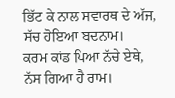ਭਿੱਟ ਕੇ ਨਾਲ ਸਵਾਰਥ ਦੇ ਅੱਜ,
ਸੱਚ ਹੋਇਆ ਬਦਨਾਮ।
ਕਰਮ ਕਾਂਡ ਪਿਆ ਨੱਚੇ ਏਥੇ,
ਨੱਸ ਗਿਆ ਹੈ ਰਾਮ।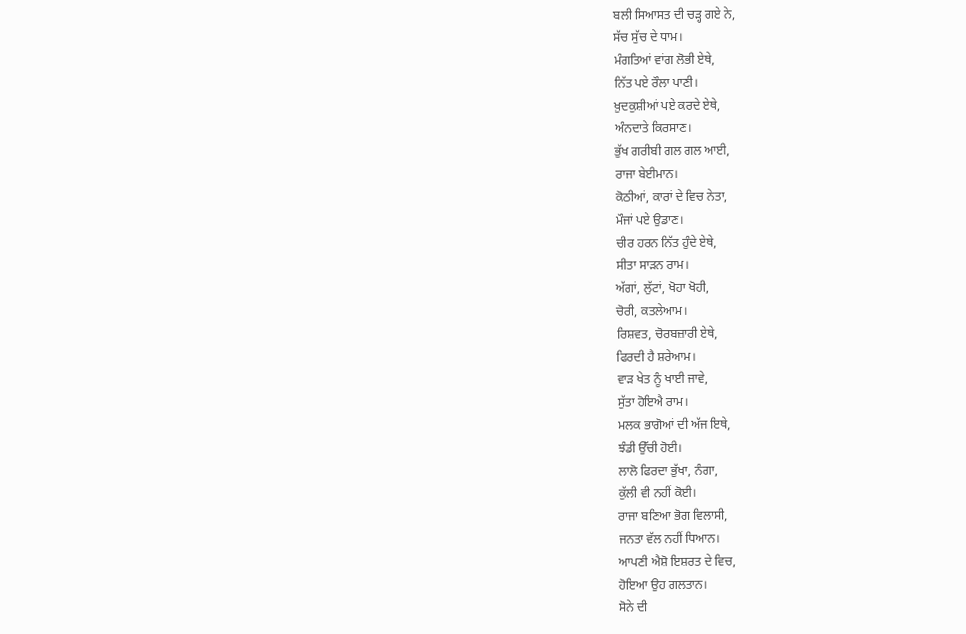ਬਲੀ ਸਿਆਸਤ ਦੀ ਚੜ੍ਹ ਗਏ ਨੇ,
ਸੱਚ ਸੁੱਚ ਦੇ ਧਾਮ।
ਮੰਗਤਿਆਂ ਵਾਂਗ ਲੋਭੀ ਏਥੇ,
ਨਿੱਤ ਪਏ ਰੌਲਾ ਪਾਣੀ।
ਖ਼ੁਦਕੁਸ਼ੀਆਂ ਪਏ ਕਰਦੇ ਏਥੇ,
ਅੰਨਦਾਤੇ ਕਿਰਸਾਣ।
ਭੁੱਖ ਗਰੀਬੀ ਗਲ ਗਲ ਆਈ,
ਰਾਜਾ ਬੇਈਮਾਨ।
ਕੋਠੀਆਂ, ਕਾਰਾਂ ਦੇ ਵਿਚ ਨੇਤਾ,
ਮੌਜਾਂ ਪਏ ਉਡਾਣ।
ਚੀਰ ਹਰਨ ਨਿੱਤ ਹੁੰਦੇ ਏਥੇ,
ਸੀਤਾ ਸਾੜਨ ਰਾਮ।
ਅੱਗਾਂ, ਲੁੱਟਾਂ, ਖੋਹਾ ਖੋਹੀ,
ਚੋਰੀ, ਕਤਲੇਆਮ।
ਰਿਸ਼ਵਤ, ਚੋਰਬਜ਼ਾਰੀ ਏਥੇ,
ਫਿਰਦੀ ਹੈ ਸ਼ਰੇਆਮ।
ਵਾੜ ਖੇਤ ਨੂੰ ਖਾਈ ਜਾਵੇ,
ਸੁੱਤਾ ਹੋਇਐ ਰਾਮ।
ਮਲਕ ਭਾਗੋਆਂ ਦੀ ਅੱਜ ਇਥੇ,
ਝੰਡੀ ਉੱਚੀ ਹੋਈ।
ਲਾਲੋ ਫਿਰਦਾ ਭੁੱਖਾ, ਨੰਗਾ,
ਕੁੱਲੀ ਵੀ ਨਹੀਂ ਕੋਈ।
ਰਾਜਾ ਬਣਿਆ ਭੋਗ ਵਿਲਾਸੀ,
ਜਨਤਾ ਵੱਲ ਨਹੀਂ ਧਿਆਨ।
ਆਪਣੀ ਐਸ਼ੋ ਇਸ਼ਰਤ ਦੇ ਵਿਚ,
ਹੋਇਆ ਉਹ ਗਲਤਾਨ।
ਸੋਨੇ ਦੀ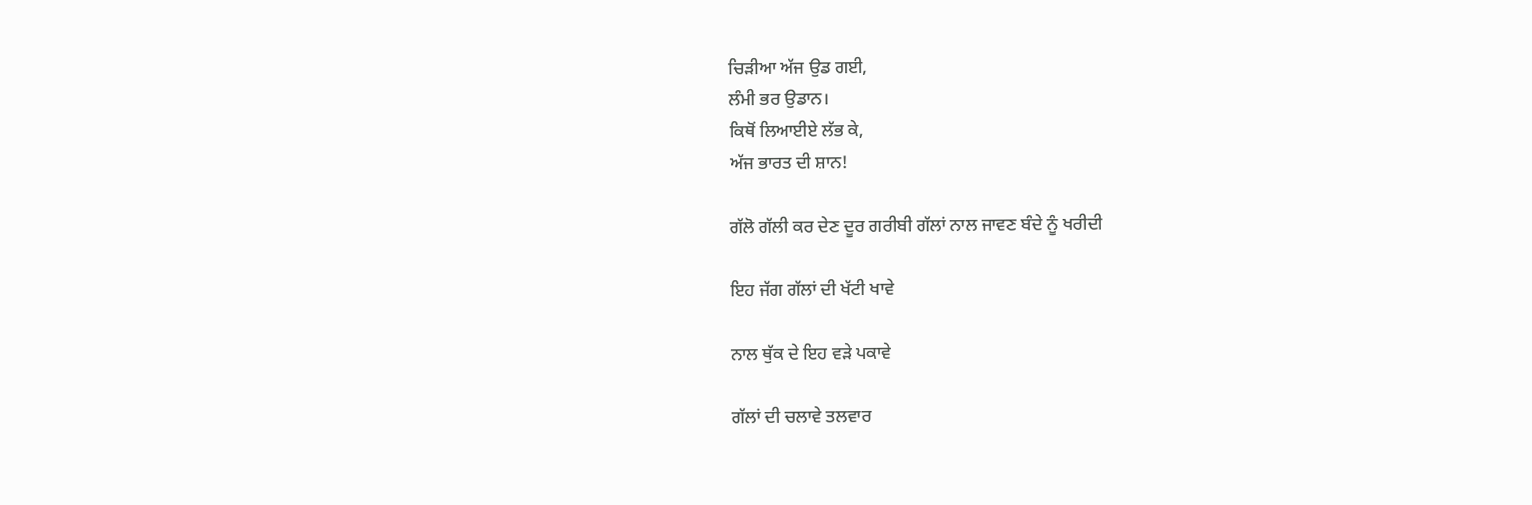ਚਿੜੀਆ ਅੱਜ ਉਡ ਗਈ,
ਲੰਮੀ ਭਰ ਉਡਾਨ।
ਕਿਥੋਂ ਲਿਆਈਏ ਲੱਭ ਕੇ,
ਅੱਜ ਭਾਰਤ ਦੀ ਸ਼ਾਨ!

ਗੱਲੋ ਗੱਲੀ ਕਰ ਦੇਣ ਦੂਰ ਗਰੀਬੀ ਗੱਲਾਂ ਨਾਲ ਜਾਵਣ ਬੰਦੇ ਨੂੰ ਖਰੀਦੀ

ਇਹ ਜੱਗ ਗੱਲਾਂ ਦੀ ਖੱਟੀ ਖਾਵੇ

ਨਾਲ ਥੁੱਕ ਦੇ ਇਹ ਵੜੇ ਪਕਾਵੇ

ਗੱਲਾਂ ਦੀ ਚਲਾਵੇ ਤਲਵਾਰ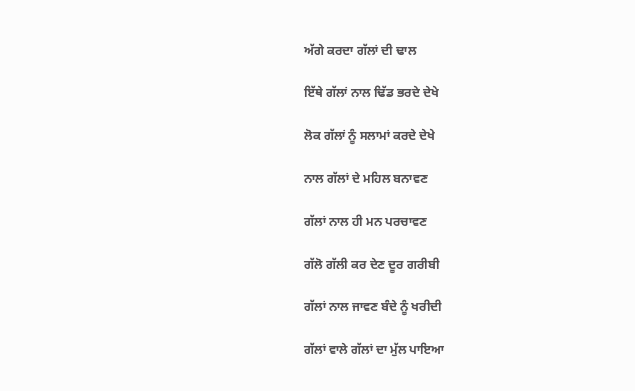ਅੱਗੇ ਕਰਦਾ ਗੱਲਾਂ ਦੀ ਢਾਲ

ਇੱਥੇ ਗੱਲਾਂ ਨਾਲ ਢਿੱਡ ਭਰਦੇ ਦੇਖੇ

ਲੋਕ ਗੱਲਾਂ ਨੂੰ ਸਲਾਮਾਂ ਕਰਦੇ ਦੇਖੇ

ਨਾਲ ਗੱਲਾਂ ਦੇ ਮਹਿਲ ਬਨਾਵਣ

ਗੱਲਾਂ ਨਾਲ ਹੀ ਮਨ ਪਰਚਾਵਣ

ਗੱਲੋ ਗੱਲੀ ਕਰ ਦੇਣ ਦੂਰ ਗਰੀਬੀ

ਗੱਲਾਂ ਨਾਲ ਜਾਵਣ ਬੰਦੇ ਨੂੰ ਖਰੀਦੀ

ਗੱਲਾਂ ਵਾਲੇ ਗੱਲਾਂ ਦਾ ਮੁੱਲ ਪਾਇਆ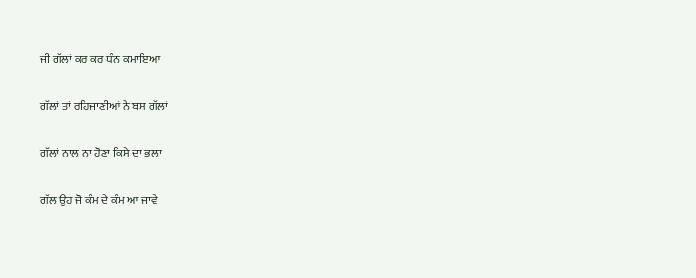ਜੀ ਗੱਲਾਂ ਕਰ ਕਰ ਧੰਨ ਕਮਾਇਆ

ਗੱਲਾਂ ਤਾਂ ਰਹਿਜਾਣੀਆਂ ਨੇ ਬਸ ਗੱਲਾਂ

ਗੱਲਾਂ ਨਾਲ ਨਾ ਹੋਣਾ ਕਿਸੇ ਦਾ ਭਲਾ

ਗੱਲ ਉਹ ਜੋ ਕੰਮ ਦੇ ਕੰਮ ਆ ਜਾਵੇ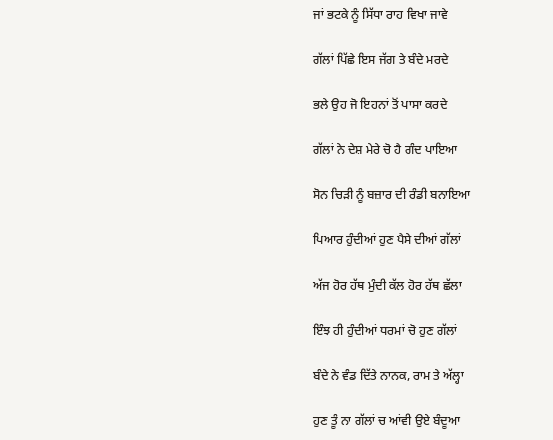ਜਾਂ ਭਟਕੇ ਨੂੰ ਸਿੱਧਾ ਰਾਹ ਵਿਖਾ ਜਾਵੇ

ਗੱਲਾਂ ਪਿੱਛੇ ਇਸ ਜੱਗ ਤੇ ਬੰਦੇ ਮਰਦੇ

ਭਲੇ ਉਹ ਜੋ ਇਹਨਾਂ ਤੋਂ ਪਾਸਾ ਕਰਦੇ

ਗੱਲਾਂ ਨੇ ਦੇਸ਼ ਮੇਰੇ ਚੋ ਹੈ ਗੰਦ ਪਾਇਆ

ਸੋਨ ਚਿੜੀ ਨੂੰ ਬਜ਼ਾਰ ਦੀ ਰੰਡੀ ਬਨਾਇਆ

ਪਿਆਰ ਹੁੰਦੀਆਂ ਹੁਣ ਪੈਸੇ ਦੀਆਂ ਗੱਲਾਂ

ਅੱਜ ਹੋਰ ਹੱਥ ਮੁੰਦੀ ਕੱਲ ਹੋਰ ਹੱਥ ਛੱਲਾ

ਇੰਝ ਹੀ ਹੁੰਦੀਆਂ ਧਰਮਾਂ ਚੋ ਹੁਣ ਗੱਲਾਂ

ਬੰਦੇ ਨੇ ਵੰਡ ਦਿੱਤੇ ਨਾਨਕ, ਰਾਮ ਤੇ ਅੱਲ੍ਹਾ

ਹੁਣ ਤੂੰ ਨਾ ਗੱਲਾਂ ਚ ਆਂਵੀ ਉਏ ਬੰਦੂਆ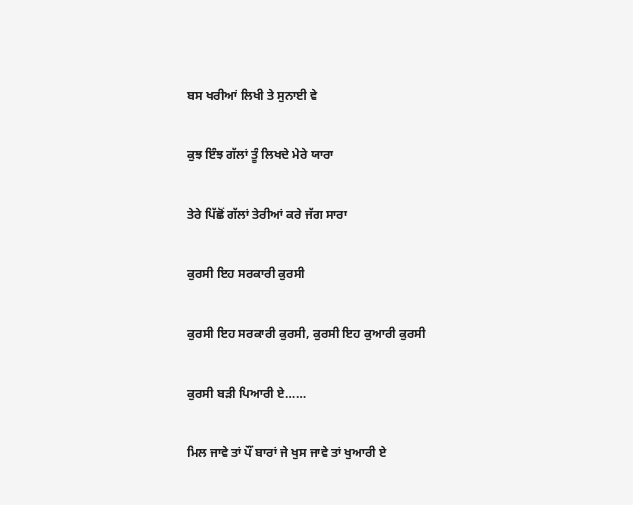ਬਸ ਖਰੀਆਂ ਲਿਖੀ ਤੇ ਸੁਨਾਈ ਵੇ

ਕੁਝ ਇੰਝ ਗੱਲਾਂ ਤੂੰ ਲਿਖਦੇ ਮੇਰੇ ਯਾਰਾ

ਤੇਰੇ ਪਿੱਛੋਂ ਗੱਲਾਂ ਤੇਰੀਆਂ ਕਰੇ ਜੱਗ ਸਾਰਾ

ਕੁਰਸੀ ਇਹ ਸਰਕਾਰੀ ਕੁਰਸੀ

ਕੁਰਸੀ ਇਹ ਸਰਕਾਰੀ ਕੁਰਸੀ, ਕੁਰਸੀ ਇਹ ਕੁਆਰੀ ਕੁਰਸੀ

ਕੁਰਸੀ ਬੜੀ ਪਿਆਰੀ ਏ……

ਮਿਲ ਜਾਵੇ ਤਾਂ ਪੌਂ ਬਾਰਾਂ ਜੇ ਖੁਸ ਜਾਵੇ ਤਾਂ ਖੁਆਰੀ ਏ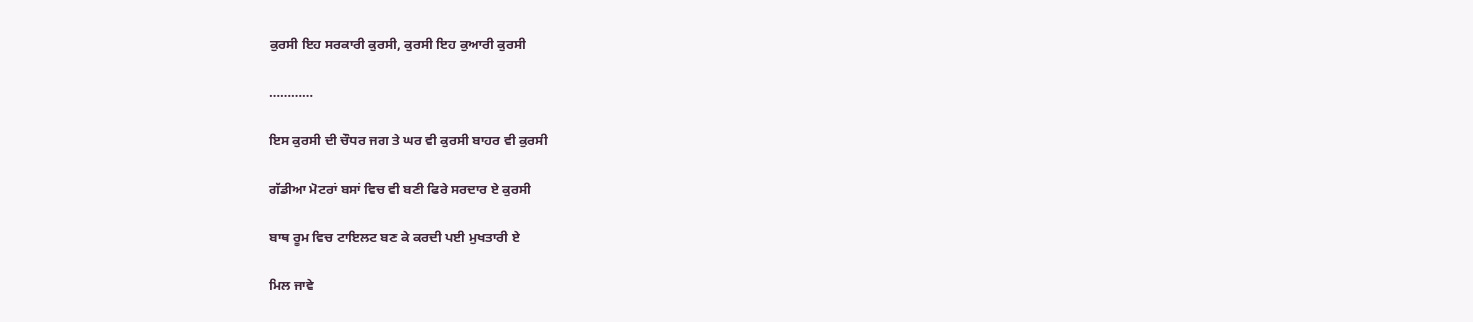ਕੁਰਸੀ ਇਹ ਸਰਕਾਰੀ ਕੁਰਸੀ, ਕੁਰਸੀ ਇਹ ਕੁਆਰੀ ਕੁਰਸੀ

…………

ਇਸ ਕੁਰਸੀ ਦੀ ਚੌਧਰ ਜਗ ਤੇ ਘਰ ਵੀ ਕੁਰਸੀ ਬਾਹਰ ਵੀ ਕੁਰਸੀ

ਗੱਡੀਆ ਮੋਟਰਾਂ ਬਸਾਂ ਵਿਚ ਵੀ ਬਣੀ ਫਿਰੇ ਸਰਦਾਰ ਏ ਕੁਰਸੀ

ਬਾਥ ਰੂਮ ਵਿਚ ਟਾਇਲਟ ਬਣ ਕੇ ਕਰਦੀ ਪਈ ਮੁਖਤਾਰੀ ਏ

ਮਿਲ ਜਾਵੇ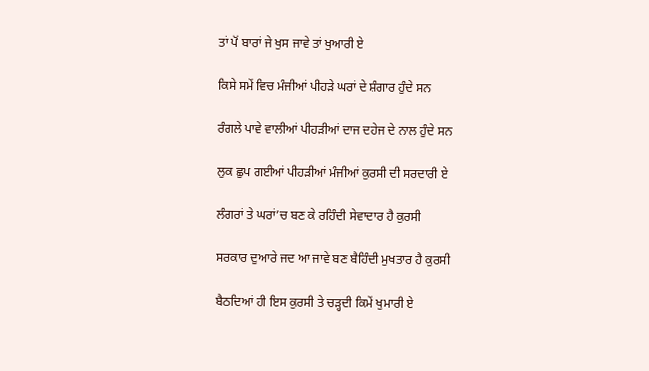ਤਾਂ ਪੋਂ ਬਾਰਾਂ ਜੇ ਖੁਸ ਜਾਵੇ ਤਾਂ ਖੁਆਰੀ ਏ

ਕਿਸੇ ਸਮੇਂ ਵਿਚ ਮੰਜੀਆਂ ਪੀਹੜੇ ਘਰਾਂ ਦੇ ਸ਼ੰਗਾਰ ਹੁੰਦੇ ਸਨ

ਰੰਗਲੇ ਪਾਵੇ ਵਾਲੀਆਂ ਪੀਹੜੀਆਂ ਦਾਜ ਦਹੇਜ ਦੇ ਨਾਲ ਹੁੰਦੇ ਸਨ

ਲੁਕ ਛੁਪ ਗਈਆਂ ਪੀਹੜੀਆਂ ਮੰਜੀਆਂ ਕੁਰਸੀ ਦੀ ਸਰਦਾਰੀ ਏ

ਲੰਗਰਾਂ ਤੇ ਘਰਾਂ’ਚ ਬਣ ਕੇ ਰਹਿੰਦੀ ਸੇਵਾਦਾਰ ਹੈ ਕੁਰਸੀ

ਸਰਕਾਰ ਦੁਆਰੇ ਜਦ ਆ ਜਾਵੇ ਬਣ ਬੈਹਿੰਦੀ ਮੁਖਤਾਰ ਹੈ ਕੁਰਸੀ

ਬੈਠਦਿਆਂ ਹੀ ਇਸ ਕੁਰਸੀ ਤੇ ਚੜ੍ਹਦੀ ਕਿਮੇਂ ਖੁਮਾਰੀ ਏ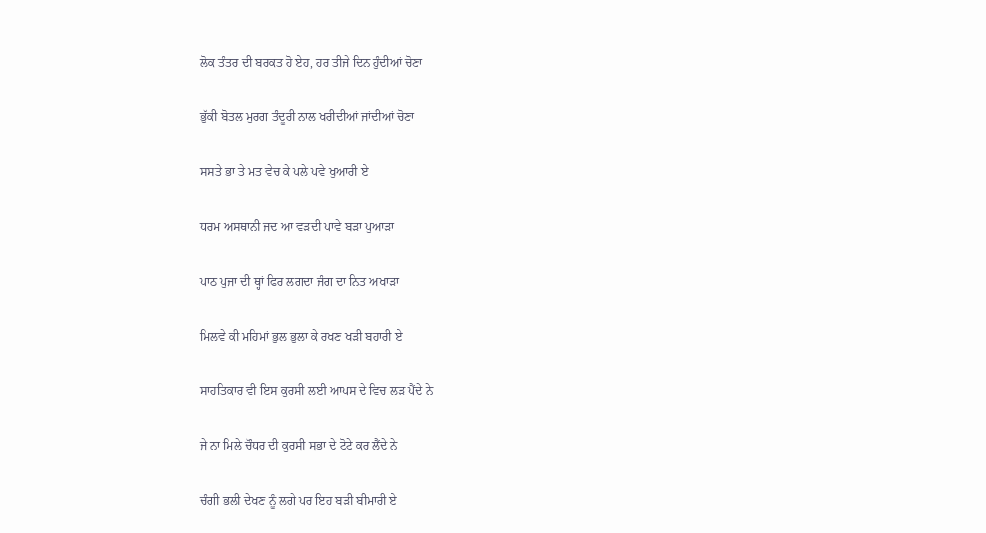ਲੋਕ ਤੰਤਰ ਦੀ ਬਰਕਤ ਹੋ ਏਹ, ਹਰ ਤੀਜੇ ਦਿਨ ਹੁੰਦੀਆਂ ਚੋਣਾ

ਭੁੱਕੀ ਬੋਤਲ ਮੁਰਗ ਤੰਦੂਰੀ ਨਾਲ ਖਰੀਦੀਆਂ ਜਾਂਦੀਆਂ ਚੋਣਾ

ਸਸਤੇ ਭਾ ਤੇ ਮਤ ਵੇਚ ਕੇ ਪਲੇ ਪਵੇ ਖੁਆਰੀ ਏ

ਧਰਮ ਅਸਥਾਨੀ ਜਦ ਆ ਵੜਦੀ ਪਾਵੇ ਬੜਾ ਪੁਆੜਾ

ਪਾਠ ਪੁਜਾ ਦੀ ਥ੍ਹਾਂ ਫਿਰ ਲਗਦਾ ਜੰਗ ਦਾ ਨਿਤ ਅਖਾੜਾ

ਮਿਲਵੇ ਕੀ ਮਹਿਮਾਂ ਭੁਲ ਭੁਲਾ ਕੇ ਰਖਣ ਖੜੀ ਬਹਾਰੀ ਏ

ਸਾਹਤਿਕਾਰ ਵੀ ਇਸ ਕੁਰਸੀ ਲਈ ਆਪਸ ਦੇ ਵਿਚ ਲੜ ਪੈਂਦੇ ਨੇ

ਜੇ ਨਾ ਮਿਲੇ ਚੌਧਰ ਦੀ ਕੁਰਸੀ ਸਭਾ ਦੇ ਟੋਟੇ ਕਰ ਲੈਂਦੇ ਨੇ

ਚੰਗੀ ਭਲੀ ਦੇਖਣ ਨੂੰ ਲਗੇ ਪਰ ਇਹ ਬੜੀ ਬੀਮਾਰੀ ਏ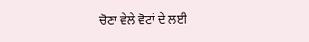ਚੋਣਾ ਵੇਲੇ ਵੋਟਾਂ ਦੇ ਲਈ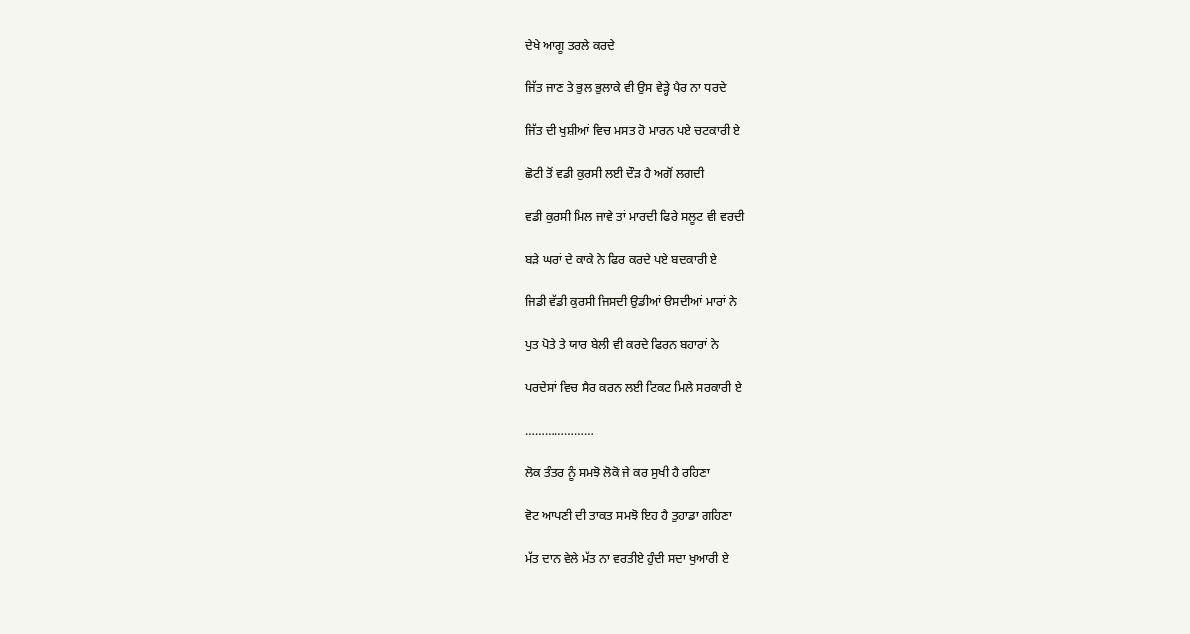ਦੇਖੇ ਆਗੂ ਤਰਲੇ ਕਰਦੇ

ਜਿੱਤ ਜਾਣ ਤੇ ਭੁਲ ਭੁਲਾਕੇ ਵੀ ਉਸ ਵੇੜ੍ਹੇ ਪੈਰ ਨਾ ਧਰਦੇ

ਜਿੱਤ ਦੀ ਖੁਸ਼ੀਆਂ ਵਿਚ ਮਸਤ ਹੋ ਮਾਰਨ ਪਏ ਚਟਕਾਰੀ ਏ

ਛੋਟੀ ਤੋਂ ਵਡੀ ਕੁਰਸੀ ਲਈ ਦੌੜ ਹੈ ਅਗੋਂ ਲਗਦੀ

ਵਡੀ ਕੁਰਸੀ ਮਿਲ ਜਾਵੇ ਤਾਂ ਮਾਰਦੀ ਫਿਰੇ ਸਲੂਟ ਵੀ ਵਰਦੀ

ਬੜੇ ਘਰਾਂ ਦੇ ਕਾਕੇ ਨੇ ਫਿਰ ਕਰਦੇ ਪਏ ਬਦਕਾਰੀ ਏ

ਜਿਡੀ ਵੱਡੀ ਕੁਰਸੀ ਜਿਸਦੀ ਉਡੀਆਂ ੳਸਦੀਆਂ ਮਾਰਾਂ ਨੇ

ਪੁਤ ਪੋਤੇ ਤੇ ਯਾਰ ਬੇਲੀ ਵੀ ਕਰਦੇ ਫਿਰਨ ਬਹਾਰਾਂ ਨੇ

ਪਰਦੇਸਾਂ ਵਿਚ ਸੈਰ ਕਰਨ ਲਈ ਟਿਕਟ ਮਿਲੇ ਸਰਕਾਰੀ ਏ

…………………

ਲੋਕ ਤੰਤਰ ਨੂੰ ਸਮਝੋ ਲੋਕੋ ਜੇ ਕਰ ਸੁਖੀ ਹੈ ਰਹਿਣਾ

ਵੋਟ ਆਪਣੀ ਦੀ ਤਾਕਤ ਸਮਝੋ ਇਹ ਹੈ ਤੁਹਾਡਾ ਗਹਿਣਾ

ਮੱਤ ਦਾਨ ਵੇਲੇ ਮੱਤ ਨਾ ਵਰਤੀਏ ਹੁੰਦੀ ਸਦਾ ਖੁਆਰੀ ਏ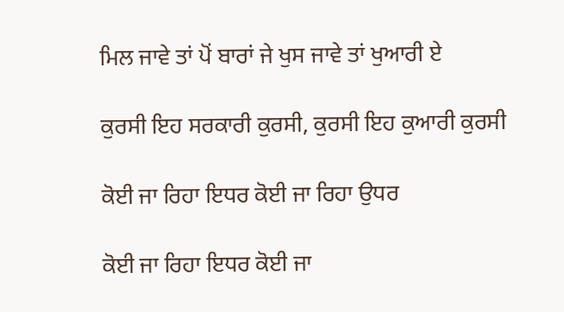ਮਿਲ ਜਾਵੇ ਤਾਂ ਪੋਂ ਬਾਰਾਂ ਜੇ ਖੁਸ ਜਾਵੇ ਤਾਂ ਖੁਆਰੀ ਏ

ਕੁਰਸੀ ਇਹ ਸਰਕਾਰੀ ਕੁਰਸੀ, ਕੁਰਸੀ ਇਹ ਕੁਆਰੀ ਕੁਰਸੀ

ਕੋਈ ਜਾ ਰਿਹਾ ਇਧਰ ਕੋਈ ਜਾ ਰਿਹਾ ਉਧਰ

ਕੋਈ ਜਾ ਰਿਹਾ ਇਧਰ ਕੋਈ ਜਾ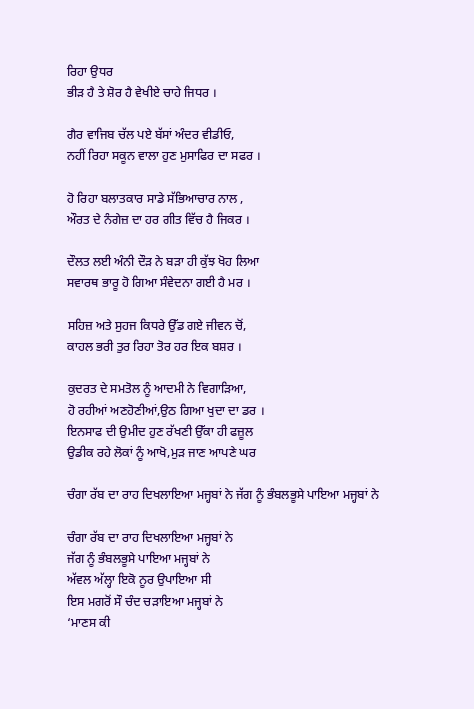ਰਿਹਾ ਉਧਰ
ਭੀੜ ਹੈ ਤੇ ਸ਼ੋਰ ਹੈ ਵੇਖੀਏ ਚਾਹੇ ਜਿਧਰ ।

ਗੈਰ ਵਾਜਿਬ ਚੱਲ ਪਏ ਬੱਸਾਂ ਅੰਦਰ ਵੀਡੀਓ,
ਨਹੀਂ ਰਿਹਾ ਸਕੂਨ ਵਾਲਾ ਹੁਣ ਮੁਸਾਫਿਰ ਦਾ ਸਫਰ ।

ਹੋ ਰਿਹਾ ਬਲਾਤਕਾਰ ਸਾਡੇ ਸੱਭਿਆਚਾਰ ਨਾਲ ,
ਔਰਤ ਦੇ ਨੰਗੇਜ਼ ਦਾ ਹਰ ਗੀਤ ਵਿੱਚ ਹੈ ਜਿਕਰ ।

ਦੌਲਤ ਲਈ ਅੰਨੀ ਦੌੜ ਨੇ ਬੜਾ ਹੀ ਕੁੱਝ ਖੋਹ ਲਿਆ
ਸਵਾਰਥ ਭਾਰੂ ਹੋ ਗਿਆ ਸੰਵੇਦਨਾ ਗਈ ਹੈ ਮਰ ।

ਸਹਿਜ਼ ਅਤੇ ਸੁਹਜ ਕਿਧਰੇ ਉੱਡ ਗਏ ਜੀਵਨ ਚੋਂ,
ਕਾਹਲ ਭਰੀ ਤੁਰ ਰਿਹਾ ਤੋਰ ਹਰ ਇਕ ਬਸ਼ਰ ।

ਕੁਦਰਤ ਦੇ ਸਮਤੋਲ ਨੂੰ ਆਦਮੀ ਨੇ ਵਿਗਾੜਿਆ,
ਹੋ ਰਹੀਆਂ ਅਣਹੋਣੀਆਂ,ਉਠ ਗਿਆ ਖੁਦਾ ਦਾ ਡਰ ।
ਇਨਸਾਫ ਦੀ ਉਮੀਦ ਹੁਣ ਰੱਖਣੀ ਉੱਕਾ ਹੀ ਫਜ਼ੂਲ
ਉਡੀਕ ਰਹੇ ਲੋਕਾਂ ਨੂੰ ਆਖੋ,ਮੁੜ ਜਾਣ ਆਪਣੇ ਘਰ

ਚੰਗਾ ਰੱਬ ਦਾ ਰਾਹ ਦਿਖਲਾਇਆ ਮਜ੍ਹਬਾਂ ਨੇ ਜੱਗ ਨੂੰ ਭੰਬਲਭੂਸੇ ਪਾਇਆ ਮਜ੍ਹਬਾਂ ਨੇ

ਚੰਗਾ ਰੱਬ ਦਾ ਰਾਹ ਦਿਖਲਾਇਆ ਮਜ੍ਹਬਾਂ ਨੇ
ਜੱਗ ਨੂੰ ਭੰਬਲਭੂਸੇ ਪਾਇਆ ਮਜ੍ਹਬਾਂ ਨੇ
ਅੱਵਲ ਅੱਲ੍ਹਾ ਇਕੋ ਨੂਰ ਉਪਾਇਆ ਸੀ
ਇਸ ਮਗਰੋਂ ਸੌ ਚੰਦ ਚੜਾਇਆ ਮਜ੍ਹਬਾਂ ਨੇ
‘ਮਾਣਸ ਕੀ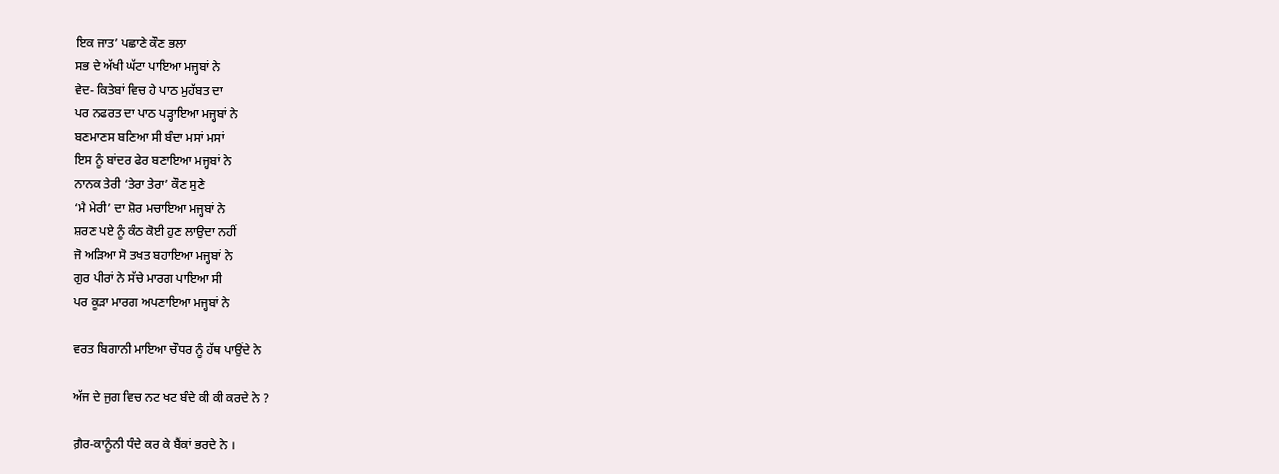ਇਕ ਜਾਤ’ ਪਛਾਣੇ ਕੌਣ ਭਲਾ
ਸਭ ਦੇ ਅੱਖੀ ਘੱਟਾ ਪਾਇਆ ਮਜ੍ਹਬਾਂ ਨੇ
ਵੇਦ- ਕਿਤੇਬਾਂ ਵਿਚ ਹੇ ਪਾਠ ਮੁਹੱਬਤ ਦਾ
ਪਰ ਨਫਰਤ ਦਾ ਪਾਠ ਪੜ੍ਹਾਇਆ ਮਜ੍ਹਬਾਂ ਨੇ
ਬਣਮਾਣਸ ਬਣਿਆ ਸੀ ਬੰਦਾ ਮਸਾਂ ਮਸਾਂ
ਇਸ ਨੂੰ ਬਾਂਦਰ ਫੇਰ ਬਣਾਇਆ ਮਜ੍ਹਬਾਂ ਨੇ
ਨਾਨਕ ਤੇਰੀ ‘ਤੇਰਾ ਤੇਰਾ’ ਕੌਣ ਸੁਣੇ
‘ਮੈ ਮੇਰੀ’ ਦਾ ਸ਼ੋਰ ਮਚਾਇਆ ਮਜ੍ਹਬਾਂ ਨੇ
ਸ਼ਰਣ ਪਏ ਨੂੰ ਕੰਠ ਕੋਈ ਹੁਣ ਲਾਉਦਾ ਨਹੀਂ
ਜੋ ਅੜਿਆ ਸੋ ਤਖਤ ਬਹਾਇਆ ਮਜ੍ਹਬਾਂ ਨੇ
ਗੁਰ ਪੀਰਾਂ ਨੇ ਸੱਚੇ ਮਾਰਗ ਪਾਇਆ ਸੀ
ਪਰ ਕੂੜਾ ਮਾਰਗ ਅਪਣਾਇਆ ਮਜ੍ਹਬਾਂ ਨੇ

ਵਰਤ ਬਿਗਾਨੀ ਮਾਇਆ ਚੌਧਰ ਨੂੰ ਹੱਥ ਪਾਉਂਦੇ ਨੇ

ਅੱਜ ਦੇ ਜੁਗ ਵਿਚ ਨਟ ਖਟ ਬੰਦੇ ਕੀ ਕੀ ਕਰਦੇ ਨੇ ?

ਗ਼ੈਰ-ਕਾਨੂੰਨੀ ਧੰਦੇ ਕਰ ਕੇ ਬੈਂਕਾਂ ਭਰਦੇ ਨੇ ।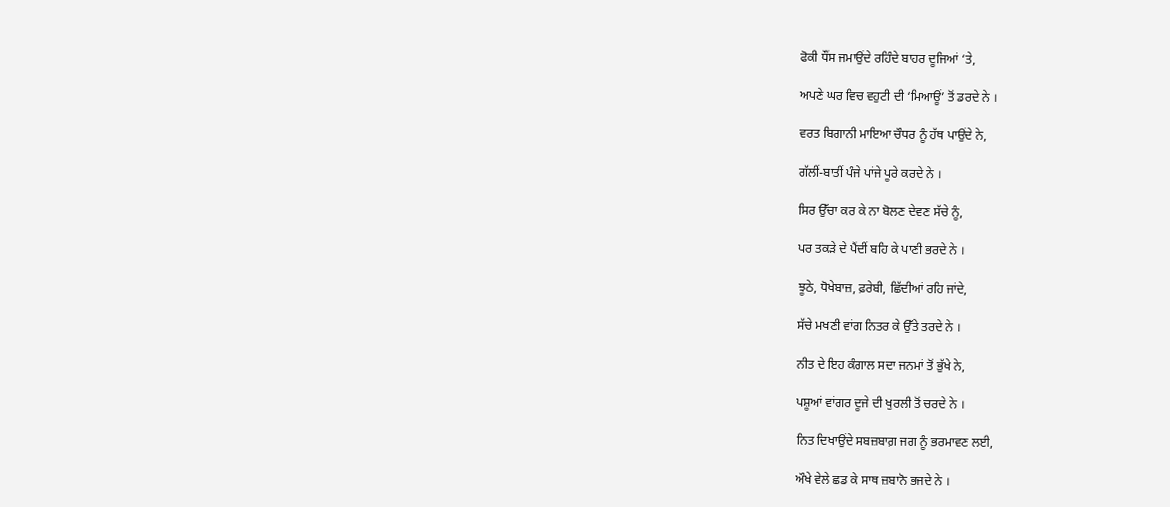ਫੋਕੀ ਧੌਂਸ ਜਮਾਉਂਦੇ ਰਹਿੰਦੇ ਬਾਹਰ ਦੂਜਿਆਂ ‘ਤੇ,

ਅਪਣੇ ਘਰ ਵਿਚ ਵਹੁਟੀ ਦੀ ‘ਮਿਆਊਂ’ ਤੋਂ ਡਰਦੇ ਨੇ ।

ਵਰਤ ਬਿਗਾਨੀ ਮਾਇਆ ਚੌਧਰ ਨੂੰ ਹੱਥ ਪਾਉਂਦੇ ਨੇ,

ਗੱਲੀਂ-ਬਾਤੀਂ ਪੰਜੇ ਪਾਂਜੇ ਪੂਰੇ ਕਰਦੇ ਨੇ ।

ਸਿਰ ਉੱਚਾ ਕਰ ਕੇ ਨਾ ਬੋਲਣ ਦੇਵਣ ਸੱਚੇ ਨੂੰ,

ਪਰ ਤਕੜੇ ਦੇ ਪੈਂਦੀਂ ਬਹਿ ਕੇ ਪਾਣੀ ਭਰਦੇ ਨੇ ।

ਝੂਠੇ, ਧੋਖੇਬਾਜ਼, ਫ਼ਰੇਬੀ, ਛਿੱਦੀਆਂ ਰਹਿ ਜਾਂਦੇ,

ਸੱਚੇ ਮਖਣੀ ਵਾਂਗ ਨਿਤਰ ਕੇ ਉੱਤੇ ਤਰਦੇ ਨੇ ।

ਨੀਤ ਦੇ ਇਹ ਕੰਗਾਲ ਸਦਾ ਜਨਮਾਂ ਤੋਂ ਭੁੱਖੇ ਨੇ,

ਪਸ਼ੂਆਂ ਵਾਂਗਰ ਦੂਜੇ ਦੀ ਖੁਰਲੀ ਤੋਂ ਚਰਦੇ ਨੇ ।

ਨਿਤ ਦਿਖਾਉਂਦੇ ਸਬਜ਼ਬਾਗ਼ ਜਗ ਨੂੰ ਭਰਮਾਵਣ ਲਈ,

ਔਖੇ ਵੇਲੇ ਛਡ ਕੇ ਸਾਥ ਜ਼ਬਾਨੋ ਭਜਦੇ ਨੇ ।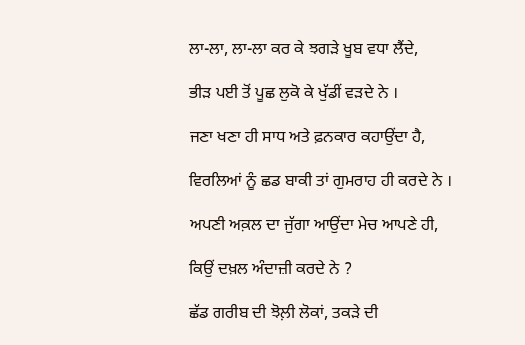ਲਾ-ਲਾ, ਲਾ-ਲਾ ਕਰ ਕੇ ਝਗੜੇ ਖੂਬ ਵਧਾ ਲੈਂਦੇ,

ਭੀੜ ਪਈ ਤੋਂ ਪੂਛ ਲੁਕੋ ਕੇ ਖੁੱਡੀਂ ਵੜਦੇ ਨੇ ।

ਜਣਾ ਖਣਾ ਹੀ ਸਾਧ ਅਤੇ ਫ਼ਨਕਾਰ ਕਹਾਉਂਦਾ ਹੈ,

ਵਿਰਲਿਆਂ ਨੂੰ ਛਡ ਬਾਕੀ ਤਾਂ ਗੁਮਰਾਹ ਹੀ ਕਰਦੇ ਨੇ ।

ਅਪਣੀ ਅਕ਼ਲ ਦਾ ਜੁੱਗਾ ਆਉਂਦਾ ਮੇਚ ਆਪਣੇ ਹੀ,

ਕਿਉਂ ਦਖ਼ਲ ਅੰਦਾਜ਼ੀ ਕਰਦੇ ਨੇ ?

ਛੱਡ ਗਰੀਬ ਦੀ ਝੋਲ਼ੀ ਲੋਕਾਂ, ਤਕੜੇ ਦੀ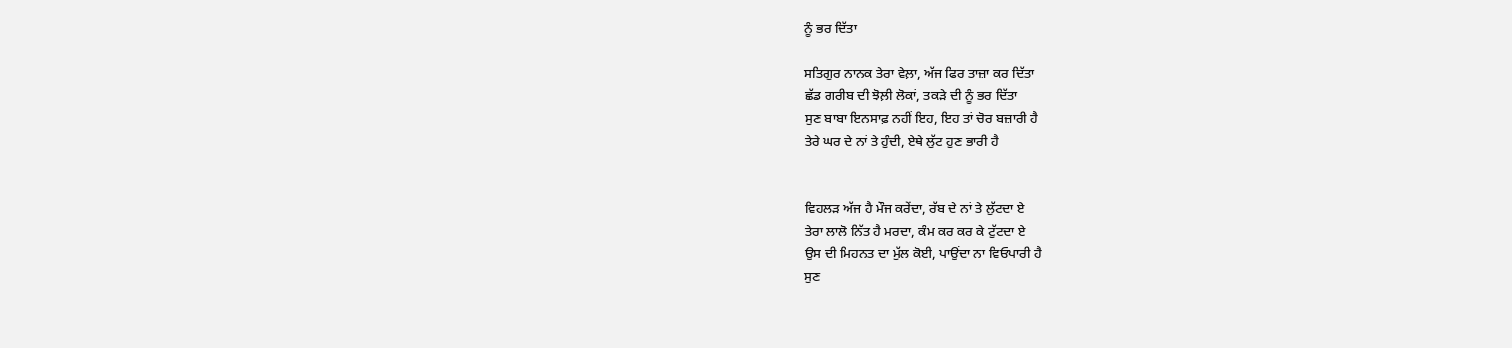ਨੂੰ ਭਰ ਦਿੱਤਾ

ਸਤਿਗੁਰ ਨਾਨਕ ਤੇਰਾ ਵੇਲ਼ਾ, ਅੱਜ ਫਿਰ ਤਾਜ਼ਾ ਕਰ ਦਿੱਤਾ
ਛੱਡ ਗਰੀਬ ਦੀ ਝੋਲ਼ੀ ਲੋਕਾਂ, ਤਕੜੇ ਦੀ ਨੂੰ ਭਰ ਦਿੱਤਾ
ਸੁਣ ਬਾਬਾ ਇਨਸਾਫ਼ ਨਹੀਂ ਇਹ, ਇਹ ਤਾਂ ਚੋਰ ਬਜ਼ਾਰੀ ਹੈ
ਤੇਰੇ ਘਰ ਦੇ ਨਾਂ ਤੇ ਹੁੰਦੀ, ਏਥੇ ਲੁੱਟ ਹੁਣ ਭਾਰੀ ਹੈ


ਵਿਹਲੜ ਅੱਜ ਹੈ ਮੌਜ ਕਰੇਂਦਾ, ਰੱਬ ਦੇ ਨਾਂ ਤੇ ਲੁੱਟਦਾ ਏ
ਤੇਰਾ ਲਾਲੋ ਨਿੱਤ ਹੈ ਮਰਦਾ, ਕੰਮ ਕਰ ਕਰ ਕੇ ਟੁੱਟਦਾ ਏ
ਉਸ ਦੀ ਮਿਹਨਤ ਦਾ ਮੁੱਲ ਕੋਈ, ਪਾਉਂਦਾ ਨਾ ਵਿਓਪਾਰੀ ਹੈ
ਸੁਣ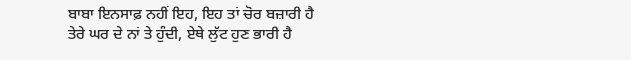ਬਾਬਾ ਇਨਸਾਫ਼ ਨਹੀਂ ਇਹ, ਇਹ ਤਾਂ ਚੋਰ ਬਜ਼ਾਰੀ ਹੈ
ਤੇਰੇ ਘਰ ਦੇ ਨਾਂ ਤੇ ਹੁੰਦੀ, ਏਥੇ ਲੁੱਟ ਹੁਣ ਭਾਰੀ ਹੈ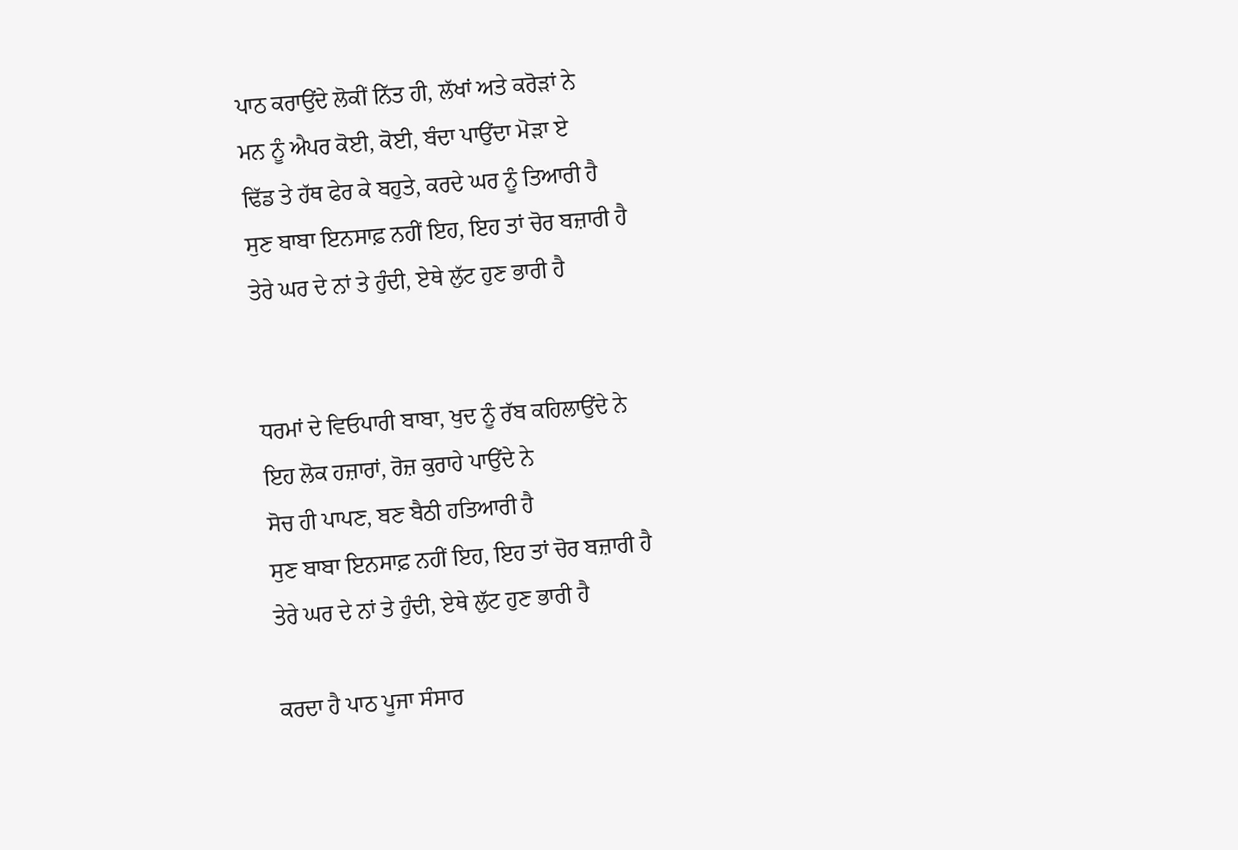ਪਾਠ ਕਰਾਉਂਦੇ ਲੋਕੀਂ ਨਿੱਤ ਹੀ, ਲੱਖਾਂ ਅਤੇ ਕਰੋੜਾਂ ਨੇ
ਮਨ ਨੂੰ ਐਪਰ ਕੋਈ, ਕੋਈ, ਬੰਦਾ ਪਾਉਂਦਾ ਮੋੜਾ ਏ
ਢਿੱਡ ਤੇ ਹੱਥ ਫੇਰ ਕੇ ਬਹੁਤੇ, ਕਰਦੇ ਘਰ ਨੂੰ ਤਿਆਰੀ ਹੈ
ਸੁਣ ਬਾਬਾ ਇਨਸਾਫ਼ ਨਹੀਂ ਇਹ, ਇਹ ਤਾਂ ਚੋਰ ਬਜ਼ਾਰੀ ਹੈ
ਤੇਰੇ ਘਰ ਦੇ ਨਾਂ ਤੇ ਹੁੰਦੀ, ਏਥੇ ਲੁੱਟ ਹੁਣ ਭਾਰੀ ਹੈ


ਧਰਮਾਂ ਦੇ ਵਿਓਪਾਰੀ ਬਾਬਾ, ਖੁਦ ਨੂੰ ਰੱਬ ਕਹਿਲਾਉਂਦੇ ਨੇ
ਇਹ ਲੋਕ ਹਜ਼ਾਰਾਂ, ਰੋਜ਼ ਕੁਰਾਹੇ ਪਾਉਂਦੇ ਨੇ
ਸੋਚ ਹੀ ਪਾਪਣ, ਬਣ ਬੈਠੀ ਹਤਿਆਰੀ ਹੈ
ਸੁਣ ਬਾਬਾ ਇਨਸਾਫ਼ ਨਹੀਂ ਇਹ, ਇਹ ਤਾਂ ਚੋਰ ਬਜ਼ਾਰੀ ਹੈ
ਤੇਰੇ ਘਰ ਦੇ ਨਾਂ ਤੇ ਹੁੰਦੀ, ਏਥੇ ਲੁੱਟ ਹੁਣ ਭਾਰੀ ਹੈ

ਕਰਦਾ ਹੈ ਪਾਠ ਪੂਜਾ ਸੰਸਾਰ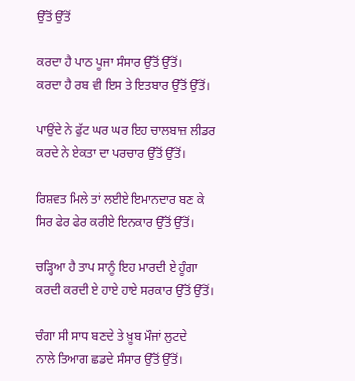ਉੱਤੋਂ ਉੱਤੋਂ

ਕਰਦਾ ਹੈ ਪਾਠ ਪੂਜਾ ਸੰਸਾਰ ਉੱਤੋਂ ਉੱਤੋਂ।
ਕਰਦਾ ਹੈ ਰਬ ਵੀ ਇਸ ਤੇ ਇਤਬਾਰ ਉੱਤੋਂ ਉੱਤੋਂ।

ਪਾਉਂਦੇ ਨੇ ਫੁੱਟ ਘਰ ਘਰ ਇਹ ਚਾਲਬਾਜ਼ ਲੀਡਰ
ਕਰਦੇ ਨੇ ਏਕਤਾ ਦਾ ਪਰਚਾਰ ਉੱਤੋਂ ਉੱਤੋਂ।

ਰਿਸ਼ਵਤ ਮਿਲੇ ਤਾਂ ਲਈਏ ਇਮਾਨਦਾਰ ਬਣ ਕੇ
ਸਿਰ ਫੇਰ ਫੇਰ ਕਰੀਏ ਇਨਕਾਰ ਉੱਤੋਂ ਉੱਤੋਂ।

ਚੜ੍ਹਿਆ ਹੈ ਤਾਪ ਸਾਨੂੰ ਇਹ ਮਾਰਦੀ ਏ ਹੂੰਗਾ
ਕਰਦੀ ਕਰਦੀ ਏ ਹਾਏ ਹਾਏ ਸਰਕਾਰ ਉੱਤੋਂ ਉੱਤੋਂ।

ਚੰਗਾ ਸੀ ਸਾਧ ਬਣਦੇ ਤੇ ਖ਼ੂਬ ਮੌਜਾਂ ਲੁਟਦੇ
ਨਾਲੇ ਤਿਆਗ ਛਡਦੇ ਸੰਸਾਰ ਉੱਤੋਂ ਉੱਤੋਂ।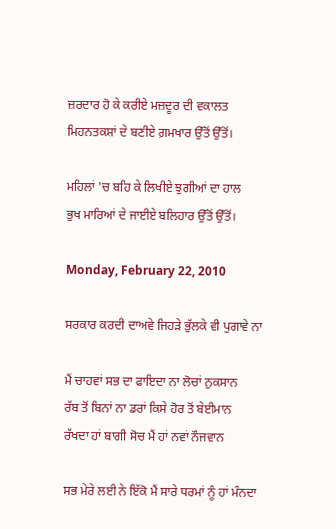ਜ਼ਰਦਾਰ ਹੋ ਕੇ ਕਰੀਏ ਮਜ਼ਦੂਰ ਦੀ ਵਕਾਲਤ
ਮਿਹਨਤਕਸ਼ਾਂ ਦੇ ਬਣੀਏ ਗ਼ਮਖਾਰ ਉੱਤੋਂ ਉੱਤੋਂ।

ਮਹਿਲਾਂ 'ਚ ਬਹਿ ਕੇ ਲਿਖੀਏ ਝੁਗੀਆਂ ਦਾ ਹਾਲ
ਭੁਖ ਮਾਰਿਆਂ ਦੇ ਜਾਈਏ ਬਲਿਹਾਰ ਉੱਤੋਂ ਉੱਤੋਂ।

Monday, February 22, 2010

ਸਰਕਾਰ ਕਰਦੀ ਦਾਅਵੇ ਜਿਹੜੇ ਭੁੱਲਕੇ ਵੀ ਪੁਗਾਵੇ ਨਾ

ਮੈਂ ਚਾਹਵਾਂ ਸਭ ਦਾ ਫਾਇਦਾ ਨਾ ਲੋਚਾਂ ਨੁਕਸਾਨ
ਰੱਬ ਤੋਂ ਬਿਨਾਂ ਨਾ ਡਰਾਂ ਕਿਸੇ ਹੋਰ ਤੋਂ ਬੇਈਮਾਨ
ਰੱਖਦਾ ਹਾਂ ਬਾਗੀ ਸੋਚ ਮੈਂ ਹਾਂ ਨਵਾਂ ਨੌਜਵਾਨ

ਸਭ ਮੇਰੇ ਲਈ ਨੇ ਇੱਕੋ ਮੈਂ ਸਾਰੇ ਧਰਮਾਂ ਨੂੰ ਹਾਂ ਮੰਨਦਾ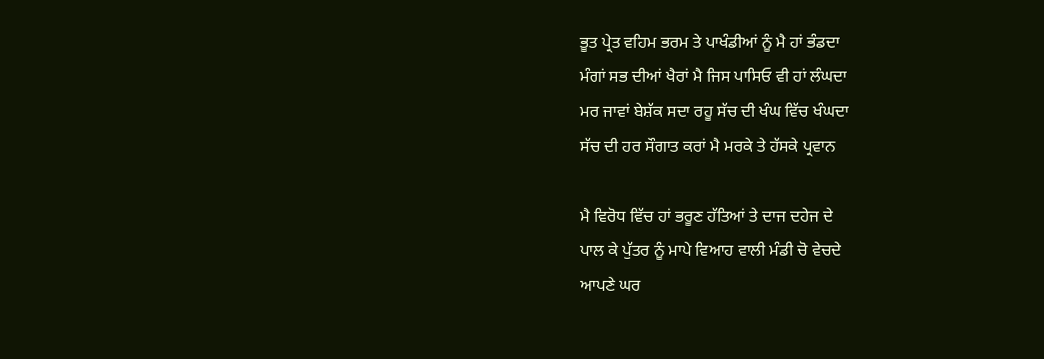ਭੂਤ ਪ੍ਰੇਤ ਵਹਿਮ ਭਰਮ ਤੇ ਪਾਖੰਡੀਆਂ ਨੂੰ ਮੈ ਹਾਂ ਭੰਡਦਾ
ਮੰਗਾਂ ਸਭ ਦੀਆਂ ਖੈਰਾਂ ਮੈ ਜਿਸ ਪਾਸਿਓ ਵੀ ਹਾਂ ਲੰਘਦਾ
ਮਰ ਜਾਵਾਂ ਬੇਸ਼ੱਕ ਸਦਾ ਰਹੂ ਸੱਚ ਦੀ ਖੰਘ ਵਿੱਚ ਖੰਘਦਾ
ਸੱਚ ਦੀ ਹਰ ਸੌਗਾਤ ਕਰਾਂ ਮੈ ਮਰਕੇ ਤੇ ਹੱਸਕੇ ਪ੍ਰਵਾਨ

ਮੈ ਵਿਰੋਧ ਵਿੱਚ ਹਾਂ ਭਰੂਣ ਹੱਤਿਆਂ ਤੇ ਦਾਜ ਦਹੇਜ ਦੇ
ਪਾਲ ਕੇ ਪੁੱਤਰ ਨੂੰ ਮਾਪੇ ਵਿਆਹ ਵਾਲੀ ਮੰਡੀ ਚੋ ਵੇਚਦੇ
ਆਪਣੇ ਘਰ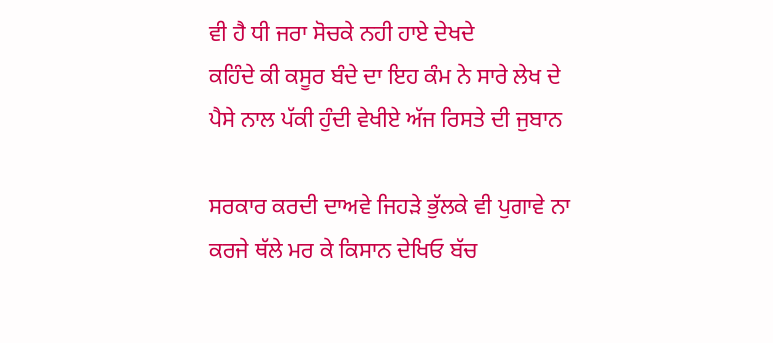ਵੀ ਹੈ ਧੀ ਜਰਾ ਸੋਚਕੇ ਨਹੀ ਹਾਏ ਦੇਖਦੇ
ਕਹਿੰਦੇ ਕੀ ਕਸੂਰ ਬੰਦੇ ਦਾ ਇਹ ਕੰਮ ਨੇ ਸਾਰੇ ਲੇਖ ਦੇ
ਪੈਸੇ ਨਾਲ ਪੱਕੀ ਹੁੰਦੀ ਵੇਖੀਏ ਅੱਜ ਰਿਸਤੇ ਦੀ ਜੁਬਾਨ

ਸਰਕਾਰ ਕਰਦੀ ਦਾਅਵੇ ਜਿਹੜੇ ਭੁੱਲਕੇ ਵੀ ਪੁਗਾਵੇ ਨਾ
ਕਰਜੇ ਥੱਲੇ ਮਰ ਕੇ ਕਿਸਾਨ ਦੇਖਿਓ ਬੱਚ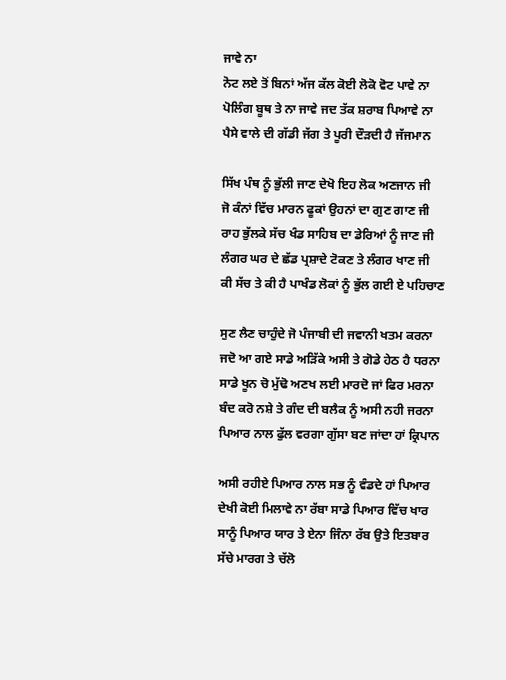ਜਾਵੇ ਨਾ
ਨੋਟ ਲਏ ਤੋਂ ਬਿਨਾਂ ਅੱਜ ਕੱਲ ਕੋਈ ਲੋਕੋ ਵੋਟ ਪਾਵੇ ਨਾ
ਪੋਲਿੰਗ ਬੂਥ ਤੇ ਨਾ ਜਾਵੇ ਜਦ ਤੱਕ ਸ਼ਰਾਬ ਪਿਆਵੇ ਨਾ
ਪੈਸੇ ਵਾਲੇ ਦੀ ਗੱਡੀ ਜੱਗ ਤੇ ਪੂਰੀ ਦੌੜਦੀ ਹੈ ਜੱਜਮਾਨ

ਸਿੱਖ ਪੰਥ ਨੂੰ ਭੁੱਲੀ ਜਾਣ ਦੇਖੋ ਇਹ ਲੋਕ ਅਣਜਾਨ ਜੀ
ਜੋ ਕੰਨਾਂ ਵਿੱਚ ਮਾਰਨ ਫੂਕਾਂ ਉਹਨਾਂ ਦਾ ਗੁਣ ਗਾਣ ਜੀ
ਰਾਹ ਭੁੱਲਕੇ ਸੱਚ ਖੰਡ ਸਾਹਿਬ ਦਾ ਡੇਰਿਆਂ ਨੂੰ ਜਾਣ ਜੀ
ਲੰਗਰ ਘਰ ਦੇ ਛੱਡ ਪ੍ਰਸ਼ਾਦੇ ਟੋਕਣ ਤੇ ਲੰਗਰ ਖਾਣ ਜੀ
ਕੀ ਸੱਚ ਤੇ ਕੀ ਹੈ ਪਾਖੰਡ ਲੋਕਾਂ ਨੂੰ ਭੁੱਲ ਗਈ ਏ ਪਹਿਚਾਣ

ਸੁਣ ਲੈਣ ਚਾਹੁੰਦੇ ਜੋ ਪੰਜਾਬੀ ਦੀ ਜਵਾਨੀ ਖਤਮ ਕਰਨਾ
ਜਦੋ ਆ ਗਏ ਸਾਡੇ ਅੜਿੱਕੇ ਅਸੀ ਤੇ ਗੋਡੇ ਹੇਠ ਹੈ ਧਰਨਾ
ਸਾਡੇ ਖੂਨ ਚੋ ਮੁੱਢੋ ਅਣਖ ਲਈ ਮਾਰਦੋ ਜਾਂ ਫਿਰ ਮਰਨਾ
ਬੰਦ ਕਰੋ ਨਸ਼ੇ ਤੇ ਗੰਦ ਦੀ ਬਲੈਕ ਨੂੰ ਅਸੀ ਨਹੀ ਜਰਨਾ
ਪਿਆਰ ਨਾਲ ਫੁੱਲ ਵਰਗਾ ਗੁੱਸਾ ਬਣ ਜਾਂਦਾ ਹਾਂ ਕ੍ਰਿਪਾਨ

ਅਸੀ ਰਹੀਏ ਪਿਆਰ ਨਾਲ ਸਭ ਨੂੰ ਵੰਡਦੇ ਹਾਂ ਪਿਆਰ
ਦੇਖੀ ਕੋਈ ਮਿਲਾਵੇ ਨਾ ਰੱਬਾ ਸਾਡੇ ਪਿਆਰ ਵਿੱਚ ਖਾਰ
ਸਾਨੂੰ ਪਿਆਰ ਯਾਰ ਤੇ ਏਨਾ ਜਿੰਨਾ ਰੱਬ ਉਤੇ ਇਤਬਾਰ
ਸੱਚੇ ਮਾਰਗ ਤੇ ਚੱਲੋ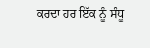ਕਰਦਾ ਹਰ ਇੱਕ ਨੂੰ ਸੰਧੂ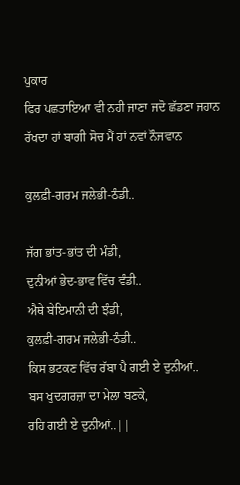ਪੁਕਾਰ
ਫਿਰ ਪਛਤਾਇਆ ਵੀ ਨਹੀ ਜਾਣਾ ਜਦੋ ਛੱਡਣਾ ਜਹਾਨ
ਰੱਖਦਾ ਹਾਂ ਬਾਗੀ ਸੋਚ ਮੈਂ ਹਾਂ ਨਵਾਂ ਨੌਜਵਾਨ

ਕੁਲਫ਼ੀ-ਗਰਮ ਜਲੇਭੀ-ਠੰਡੀ..

ਜੱਗ ਭਾਂਤ-ਭਾਂਤ ਦੀ ਮੰਡੀ,
ਦੁਨੀਆਂ ਭੇਦ-ਭਾਵ ਵਿੱਚ ਵੰਡੀ..
ਐਥੇ ਬੇਇਮਾਨੀ ਦੀ ਝੰਡੀ,
ਕੁਲਫ਼ੀ-ਗਰਮ ਜਲੇਭੀ-ਠੰਡੀ..
ਕਿਸ ਭਟਕਣ ਵਿੱਚ ਰੱਬਾ ਪੈ ਗਈ ਏ ਦੁਨੀਆਂ..
ਬਸ ਖੁਦਗਰਜ਼ਾ ਦਾ ਮੇਲਾ ਬਣਕੇ,
ਰਹਿ ਗਈ ਏ ਦੁਨੀਆਂ..||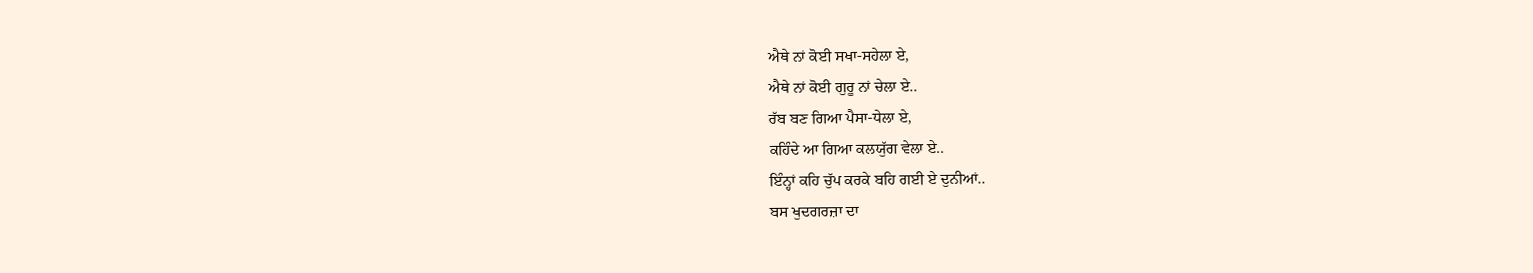ਐਥੇ ਨਾਂ ਕੋਈ ਸਖਾ-ਸਹੇਲਾ ਏ,
ਐਥੇ ਨਾਂ ਕੋਈ ਗੁਰੂ ਨਾਂ ਚੇਲਾ ਏ..
ਰੱਬ ਬਣ ਗਿਆ ਪੈਸਾ-ਧੇਲਾ ਏ,
ਕਹਿੰਦੇ ਆ ਗਿਆ ਕਲਯੁੱਗ ਵੇਲਾ ਏ..
ਇੰਨ੍ਹਾਂ ਕਹਿ ਚੁੱਪ ਕਰਕੇ ਬਹਿ ਗਈ ਏ ਦੁਨੀਆਂ..
ਬਸ ਖੁਦਗਰਜ਼ਾ ਦਾ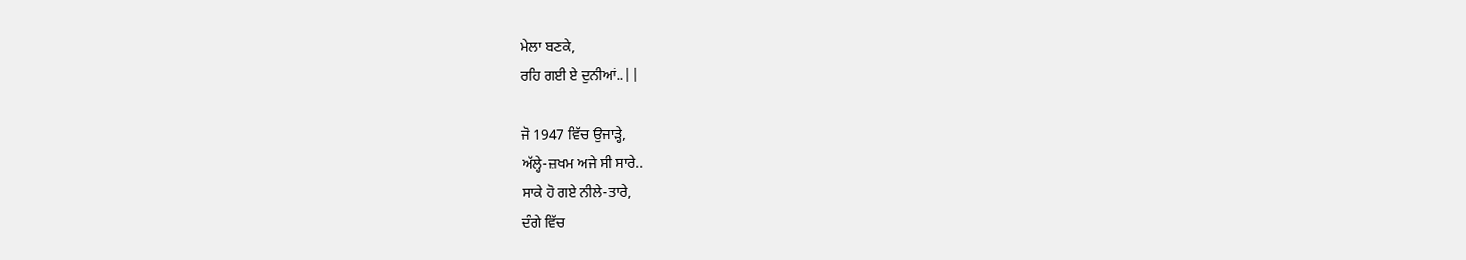ਮੇਲਾ ਬਣਕੇ,
ਰਹਿ ਗਈ ਏ ਦੁਨੀਆਂ..||

ਜੋ 1947 ਵਿੱਚ ਉਜਾੜ੍ਹੇ,
ਅੱਲ੍ਹੇ-ਜ਼ਖਮ ਅਜੇ ਸੀ ਸਾਰੇ..
ਸਾਕੇ ਹੋ ਗਏ ਨੀਲੇ-ਤਾਰੇ,
ਦੰਗੇ ਵਿੱਚ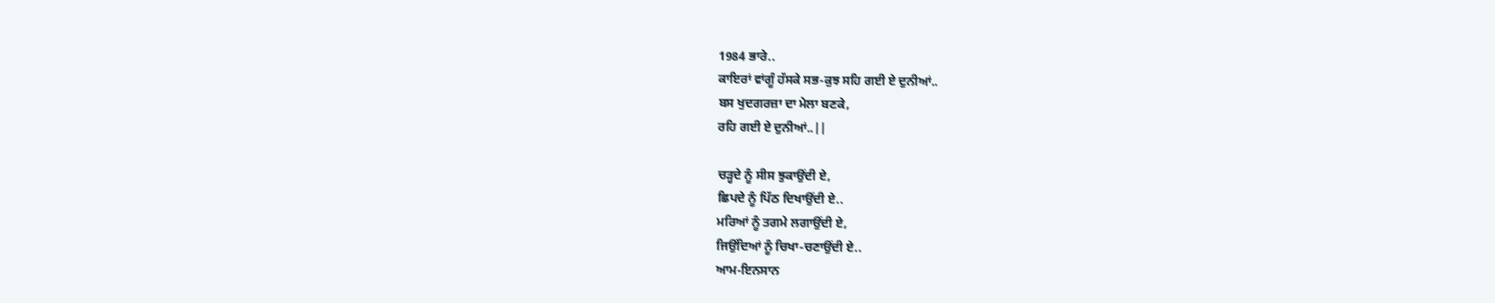1984 ਭਾਰੇ..
ਕਾਇਰਾਂ ਵਾਂਗੂੰ ਹੱਸਕੇ ਸਭ-ਕੁਝ ਸਹਿ ਗਈ ਏ ਦੁਨੀਆਂ..
ਬਸ ਖੁਦਗਰਜ਼ਾ ਦਾ ਮੇਲਾ ਬਣਕੇ,
ਰਹਿ ਗਈ ਏ ਦੁਨੀਆਂ..||

ਚੜ੍ਹਦੇ ਨੂੰ ਸੀਸ ਝੁਕਾਉਂਦੀ ਏ,
ਛਿਪਦੇ ਨੂੰ ਪਿੱਠ ਦਿਖਾਉਂਦੀ ਏ..
ਮਰਿਆਂ ਨੂੰ ਤਗਮੇ ਲਗਾਉਂਦੀ ਏ,
ਜਿਉਂਦਿਆਂ ਨੂੰ ਚਿਖਾ-ਚਣਾਉਂਦੀ ਏ..
ਆਮ-ਇਨਸਾਨ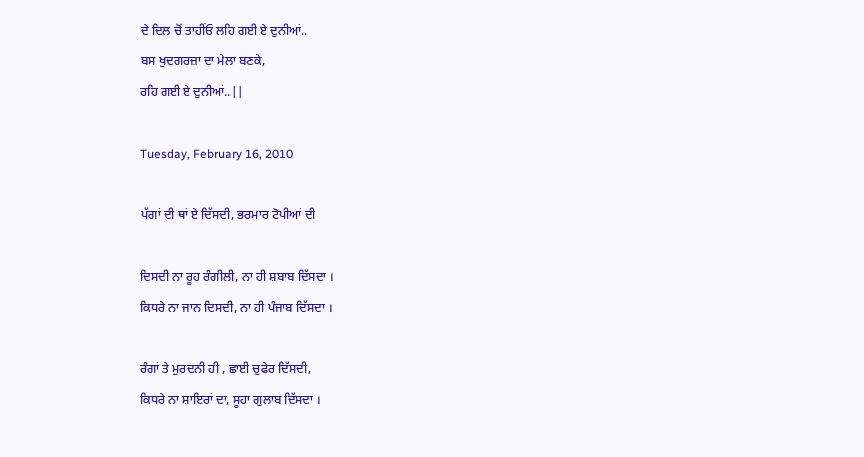ਦੇ ਦਿਲ ਚੋਂ ਤਾਹੀਂਓ ਲਹਿ ਗਈ ਏ ਦੁਨੀਆਂ..
ਬਸ ਖੁਦਗਰਜ਼ਾ ਦਾ ਮੇਲਾ ਬਣਕੇ,
ਰਹਿ ਗਈ ਏ ਦੁਨੀਆਂ..||

Tuesday, February 16, 2010

ਪੱਗਾਂ ਦੀ ਥਾਂ ਏ ਦਿੱਸਦੀ, ਭਰਮਾਰ ਟੋਪੀਆਂ ਦੀ

ਦਿਸਦੀ ਨਾ ਰੂਹ ਰੰਗੀਲੀ, ਨਾ ਹੀ ਸ਼ਬਾਬ ਦਿੱਸਦਾ ।
ਕਿਧਰੇ ਨਾ ਜਾਨ ਦਿਸਦੀ, ਨਾ ਹੀ ਪੰਜਾਬ ਦਿੱਸਦਾ ।

ਰੰਗਾਂ ਤੇ ਮੁਰਦਨੀ ਹੀ , ਛਾਈ ਚੁਫੇਰ ਦਿੱਸਦੀ,
ਕਿਧਰੇ ਨਾ ਸ਼ਾਇਰਾਂ ਦਾ, ਸੂਹਾ ਗੁਲਾਬ ਦਿੱਸਦਾ ।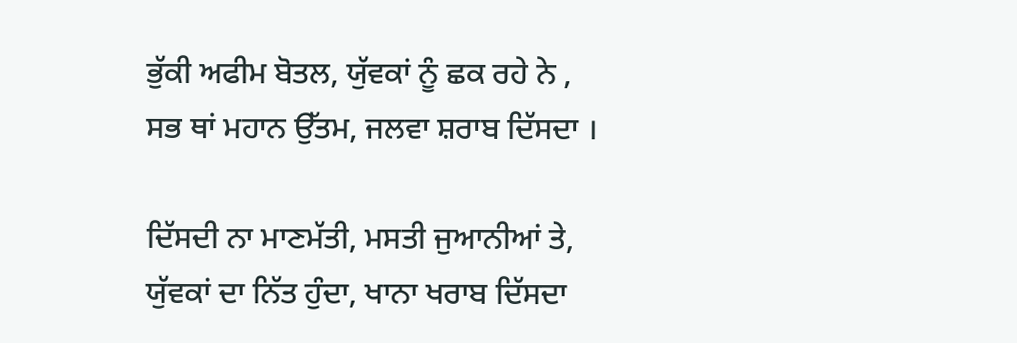ਭੁੱਕੀ ਅਫੀਮ ਬੋਤਲ, ਯੁੱਵਕਾਂ ਨੂੰ ਛਕ ਰਹੇ ਨੇ ,
ਸਭ ਥਾਂ ਮਹਾਨ ਉੱਤਮ, ਜਲਵਾ ਸ਼ਰਾਬ ਦਿੱਸਦਾ ।

ਦਿੱਸਦੀ ਨਾ ਮਾਣਮੱਤੀ, ਮਸਤੀ ਜੁਆਨੀਆਂ ਤੇ,
ਯੁੱਵਕਾਂ ਦਾ ਨਿੱਤ ਹੁੰਦਾ, ਖਾਨਾ ਖਰਾਬ ਦਿੱਸਦਾ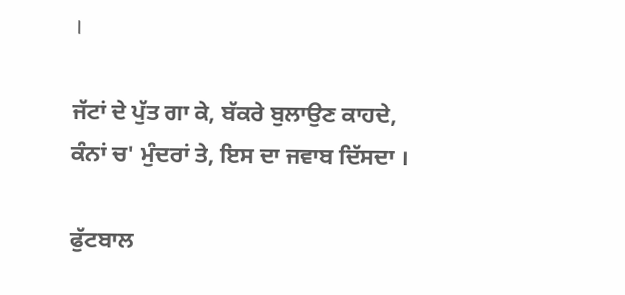।

ਜੱਟਾਂ ਦੇ ਪੁੱਤ ਗਾ ਕੇ, ਬੱਕਰੇ ਬੁਲਾਉਣ ਕਾਹਦੇ,
ਕੰਨਾਂ ਚ' ਮੁੰਦਰਾਂ ਤੇ, ਇਸ ਦਾ ਜਵਾਬ ਦਿੱਸਦਾ ।

ਫੁੱਟਬਾਲ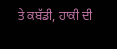ਤੇ ਕਬੱਡੀ, ਹਾਕੀ ਦੀ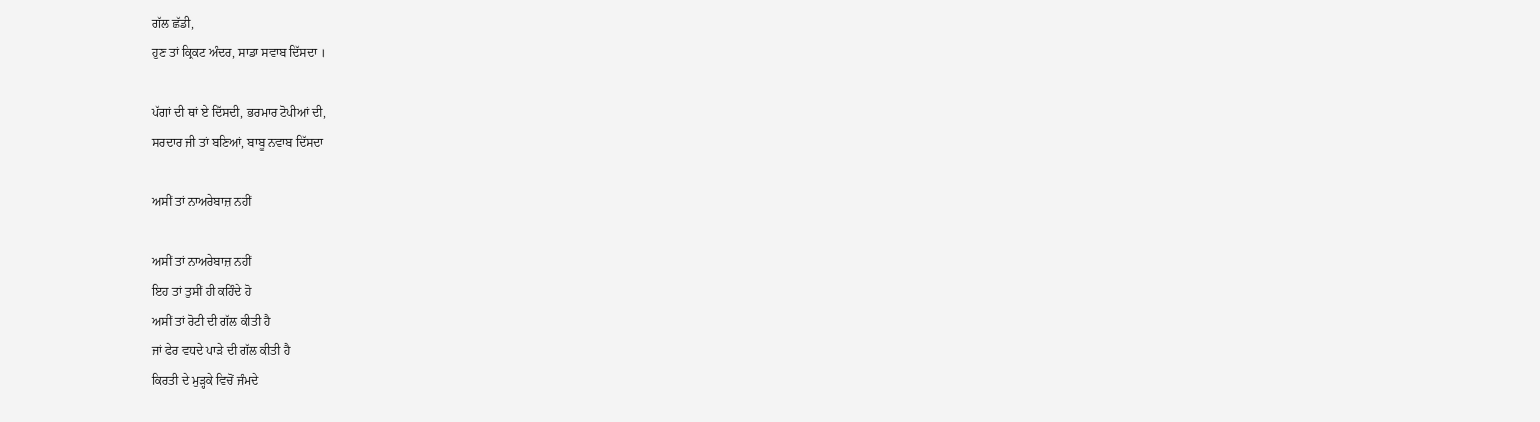ਗੱਲ ਛੱਡੀ,
ਹੁਣ ਤਾਂ ਕ੍ਰਿਕਟ ਅੰਦਰ, ਸਾਡਾ ਸਵਾਬ ਦਿੱਸਦਾ ।

ਪੱਗਾਂ ਦੀ ਥਾਂ ਏ ਦਿੱਸਦੀ, ਭਰਮਾਰ ਟੋਪੀਆਂ ਦੀ,
ਸਰਦਾਰ ਜੀ ਤਾਂ ਬਣਿਆਂ, ਬਾਬੂ ਨਵਾਬ ਦਿੱਸਦਾ

ਅਸੀਂ ਤਾਂ ਨਾਅਰੇਬਾਜ਼ ਨਹੀਂ

ਅਸੀਂ ਤਾਂ ਨਾਅਰੇਬਾਜ਼ ਨਹੀਂ
ਇਹ ਤਾਂ ਤੁਸੀਂ ਹੀ ਕਹਿੰਦੇ ਹੋ
ਅਸੀਂ ਤਾਂ ਰੋਟੀ ਦੀ ਗੱਲ ਕੀਤੀ ਹੈ
ਜਾਂ ਫੇਰ ਵਧਦੇ ਪਾੜੇ ਦੀ ਗੱਲ ਕੀਤੀ ਹੈ
ਕਿਰਤੀ ਦੇ ਮੁੜ੍ਹਕੇ ਵਿਚੋਂ ਜੰਮਦੇ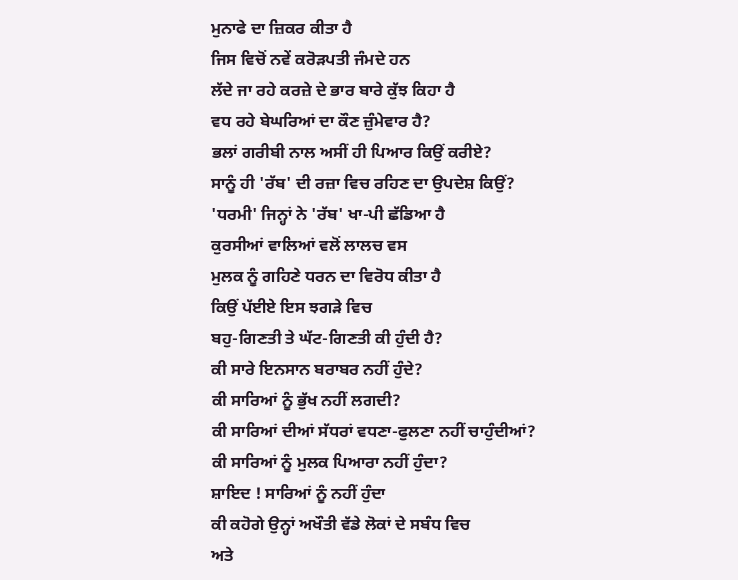ਮੁਨਾਫੇ ਦਾ ਜ਼ਿਕਰ ਕੀਤਾ ਹੈ
ਜਿਸ ਵਿਚੋਂ ਨਵੇਂ ਕਰੋੜਪਤੀ ਜੰਮਦੇ ਹਨ
ਲੱਦੇ ਜਾ ਰਹੇ ਕਰਜ਼ੇ ਦੇ ਭਾਰ ਬਾਰੇ ਕੁੱਝ ਕਿਹਾ ਹੈ
ਵਧ ਰਹੇ ਬੇਘਰਿਆਂ ਦਾ ਕੌਣ ਜ਼ੁੰਮੇਵਾਰ ਹੈ?
ਭਲਾਂ ਗਰੀਬੀ ਨਾਲ ਅਸੀਂ ਹੀ ਪਿਆਰ ਕਿਉਂ ਕਰੀਏ?
ਸਾਨੂੰ ਹੀ 'ਰੱਬ' ਦੀ ਰਜ਼ਾ ਵਿਚ ਰਹਿਣ ਦਾ ਉਪਦੇਸ਼ ਕਿਉਂ?
'ਧਰਮੀ' ਜਿਨ੍ਹਾਂ ਨੇ 'ਰੱਬ' ਖਾ-ਪੀ ਛੱਡਿਆ ਹੈ
ਕੁਰਸੀਆਂ ਵਾਲਿਆਂ ਵਲੋਂ ਲਾਲਚ ਵਸ
ਮੁਲਕ ਨੂੰ ਗਹਿਣੇ ਧਰਨ ਦਾ ਵਿਰੋਧ ਕੀਤਾ ਹੈ
ਕਿਉਂ ਪੱਈਏ ਇਸ ਝਗੜੇ ਵਿਚ
ਬਹੁ-ਗਿਣਤੀ ਤੇ ਘੱਟ-ਗਿਣਤੀ ਕੀ ਹੁੰਦੀ ਹੈ?
ਕੀ ਸਾਰੇ ਇਨਸਾਨ ਬਰਾਬਰ ਨਹੀਂ ਹੁੰਦੇ?
ਕੀ ਸਾਰਿਆਂ ਨੂੰ ਭੁੱਖ ਨਹੀਂ ਲਗਦੀ?
ਕੀ ਸਾਰਿਆਂ ਦੀਆਂ ਸੱਧਰਾਂ ਵਧਣਾ-ਫੁਲਣਾ ਨਹੀਂ ਚਾਹੁੰਦੀਆਂ?
ਕੀ ਸਾਰਿਆਂ ਨੂੰ ਮੁਲਕ ਪਿਆਰਾ ਨਹੀਂ ਹੁੰਦਾ?
ਸ਼ਾਇਦ ! ਸਾਰਿਆਂ ਨੂੰ ਨਹੀਂ ਹੁੰਦਾ
ਕੀ ਕਹੋਗੇ ਉਨ੍ਹਾਂ ਅਖੌਤੀ ਵੱਡੇ ਲੋਕਾਂ ਦੇ ਸਬੰਧ ਵਿਚ
ਅਤੇ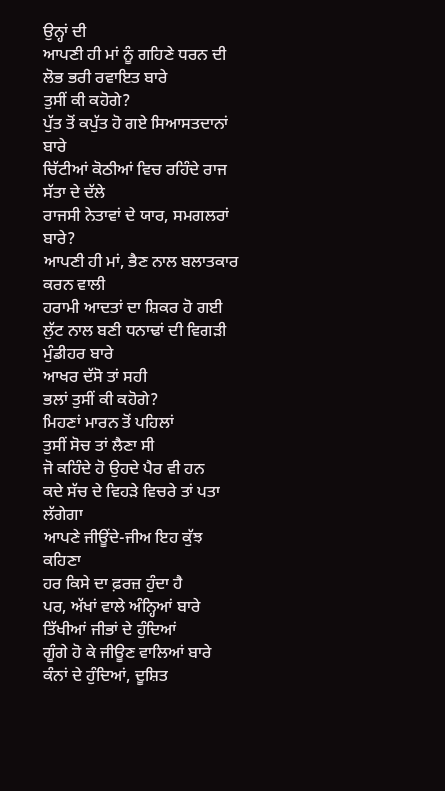ਉਨ੍ਹਾਂ ਦੀ
ਆਪਣੀ ਹੀ ਮਾਂ ਨੂੰ ਗਹਿਣੇ ਧਰਨ ਦੀ
ਲੋਭ ਭਰੀ ਰਵਾਇਤ ਬਾਰੇ
ਤੁਸੀਂ ਕੀ ਕਹੋਗੇ?
ਪੁੱਤ ਤੋਂ ਕਪੁੱਤ ਹੋ ਗਏ ਸਿਆਸਤਦਾਨਾਂ ਬਾਰੇ
ਚਿੱਟੀਆਂ ਕੋਠੀਆਂ ਵਿਚ ਰਹਿੰਦੇ ਰਾਜ ਸੱਤਾ ਦੇ ਦੱਲੇ
ਰਾਜਸੀ ਨੇਤਾਵਾਂ ਦੇ ਯਾਰ, ਸਮਗਲਰਾਂ ਬਾਰੇ?
ਆਪਣੀ ਹੀ ਮਾਂ, ਭੈਣ ਨਾਲ ਬਲਾਤਕਾਰ ਕਰਨ ਵਾਲੀ
ਹਰਾਮੀ ਆਦਤਾਂ ਦਾ ਸ਼ਿਕਰ ਹੋ ਗਈ
ਲੁੱਟ ਨਾਲ ਬਣੀ ਧਨਾਢਾਂ ਦੀ ਵਿਗੜੀ ਮੁੰਡੀਹਰ ਬਾਰੇ
ਆਖਰ ਦੱਸੋ ਤਾਂ ਸਹੀ
ਭਲਾਂ ਤੁਸੀਂ ਕੀ ਕਹੋਗੇ?
ਮਿਹਣਾਂ ਮਾਰਨ ਤੋਂ ਪਹਿਲਾਂ
ਤੁਸੀਂ ਸੋਚ ਤਾਂ ਲੈਣਾ ਸੀ
ਜੋ ਕਹਿੰਦੇ ਹੋ ਉਹਦੇ ਪੈਰ ਵੀ ਹਨ
ਕਦੇ ਸੱਚ ਦੇ ਵਿਹੜੇ ਵਿਚਰੇ ਤਾਂ ਪਤਾ ਲੱਗੇਗਾ
ਆਪਣੇ ਜੀਊਂਦੇ-ਜੀਅ ਇਹ ਕੁੱਝ ਕਹਿਣਾ
ਹਰ ਕਿਸੇ ਦਾ ਫ਼ਰਜ਼ ਹੁੰਦਾ ਹੈ
ਪਰ, ਅੱਖਾਂ ਵਾਲੇ ਅੰਨ੍ਹਿਆਂ ਬਾਰੇ
ਤਿੱਖੀਆਂ ਜੀਭਾਂ ਦੇ ਹੁੰਦਿਆਂ
ਗੂੰਗੇ ਹੋ ਕੇ ਜੀਊਣ ਵਾਲਿਆਂ ਬਾਰੇ
ਕੰਨਾਂ ਦੇ ਹੁੰਦਿਆਂ, ਦੂਸ਼ਿਤ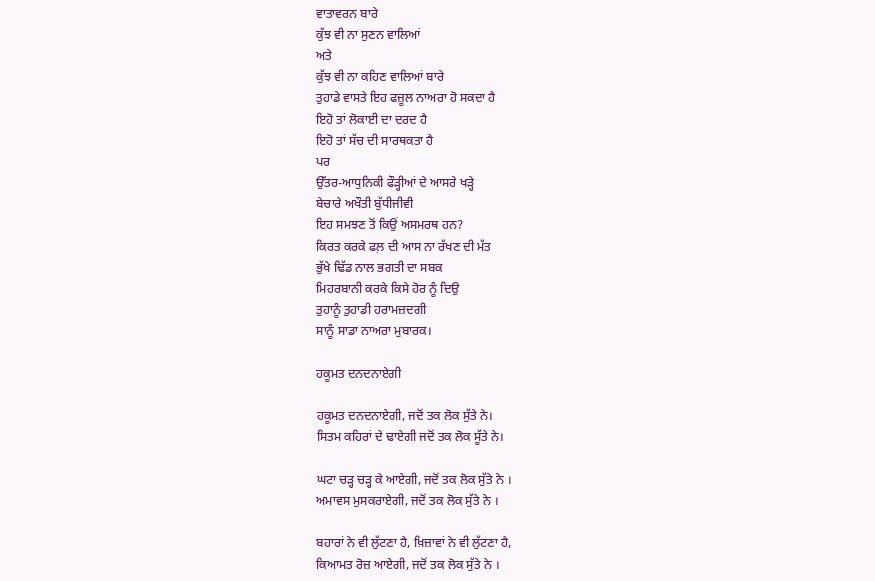ਵਾਤਾਵਰਨ ਬਾਰੇ
ਕੁੱਝ ਵੀ ਨਾ ਸੁਣਨ ਵਾਲਿਆਂ
ਅਤੇ
ਕੁੱਝ ਵੀ ਨਾ ਕਹਿਣ ਵਾਲਿਆਂ ਬਾਰੇ
ਤੁਹਾਡੇ ਵਾਸਤੇ ਇਹ ਫਜ਼ੂਲ ਨਾਅਰਾ ਹੋ ਸਕਦਾ ਹੈ
ਇਹੋ ਤਾਂ ਲੋਕਾਈ ਦਾ ਦਰਦ ਹੈ
ਇਹੋ ਤਾਂ ਸੱਚ ਦੀ ਸਾਰਥਕਤਾ ਹੈ
ਪਰ
ਉੱਤਰ-ਆਧੁਨਿਕੀ ਫੌੜ੍ਹੀਆਂ ਦੇ ਆਸਰੇ ਖੜ੍ਹੇ
ਬੇਚਾਰੇ ਅਖੌਤੀ ਬੁੱਧੀਜੀਵੀ
ਇਹ ਸਮਝਣ ਤੋਂ ਕਿਉਂ ਅਸਮਰਥ ਹਨ?
ਕਿਰਤ ਕਰਕੇ ਫਲ਼ ਦੀ ਆਸ ਨਾ ਰੱਖਣ ਦੀ ਮੱਤ
ਭੁੱਖੇ ਢਿੱਡ ਨਾਲ ਭਗਤੀ ਦਾ ਸਬਕ
ਮਿਹਰਬਾਨੀ ਕਰਕੇ ਕਿਸੇ ਹੋਰ ਨੂੰ ਦਿਉ
ਤੁਹਾਨੂੰ ਤੁਹਾਡੀ ਹਰਾਮਜ਼ਦਗੀ
ਸਾਨੂੰ ਸਾਡਾ ਨਾਅਰਾ ਮੁਬਾਰਕ।

ਹਕੂਮਤ ਦਨਦਨਾਏਗੀ

ਹਕੂਮਤ ਦਨਦਨਾਏਗੀ, ਜਦੋਂ ਤਕ ਲੋਕ ਸੁੱਤੇ ਨੇ।
ਸਿਤਮ ਕਹਿਰਾਂ ਦੇ ਢਾਏਗੀ ਜਦੋਂ ਤਕ ਲੋਕ ਸੂੱਤੇ ਨੇ।

ਘਟਾ ਚੜ੍ਹ ਚੜ੍ਹ ਕੇ ਆਏਗੀ, ਜਦੋਂ ਤਕ ਲੋਕ ਸੁੱਤੇ ਨੇ ।
ਅਮਾਵਸ ਮੁਸਕਰਾਏਗੀ, ਜਦੋਂ ਤਕ ਲੋਕ ਸੁੱਤੇ ਨੇ ।

ਬਹਾਰਾਂ ਨੇ ਵੀ ਲੁੱਟਣਾ ਹੈ, ਖ਼ਿਜ਼ਾਵਾਂ ਨੇ ਵੀ ਲੁੱਟਣਾ ਹੈ,
ਕਿਆਮਤ ਰੋਜ਼ ਆਏਗੀ, ਜਦੋਂ ਤਕ ਲੋਕ ਸੁੱਤੇ ਨੇ ।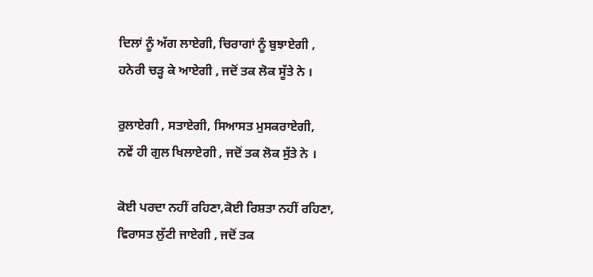ਦਿਲਾਂ ਨੂੰ ਅੱਗ ਲਾਏਗੀ, ਚਿਰਾਗਾਂ ਨੂੰ ਬੁਝਾਏਗੀ ,
ਹਨੇਰੀ ਚੜ੍ਹ ਕੇ ਆਏਗੀ , ਜਦੋਂ ਤਕ ਲੋਕ ਸੂੱਤੇ ਨੇ ।

ਰੁਲਾਏਗੀ , ਸਤਾਏਗੀ, ਸਿਆਸਤ ਮੁਸਕਰਾਏਗੀ,
ਨਵੇਂ ਹੀ ਗੁਲ ਖਿਲਾਏਗੀ , ਜਦੋਂ ਤਕ ਲੋਕ ਸੁੱਤੇ ਨੇ ।

ਕੋਈ ਪਰਦਾ ਨਹੀਂ ਰਹਿਣਾ,ਕੋਈ ਰਿਸ਼ਤਾ ਨਹੀਂ ਰਹਿਣਾ,
ਵਿਰਾਸਤ ਲੁੱਟੀ ਜਾਏਗੀ , ਜਦੋਂ ਤਕ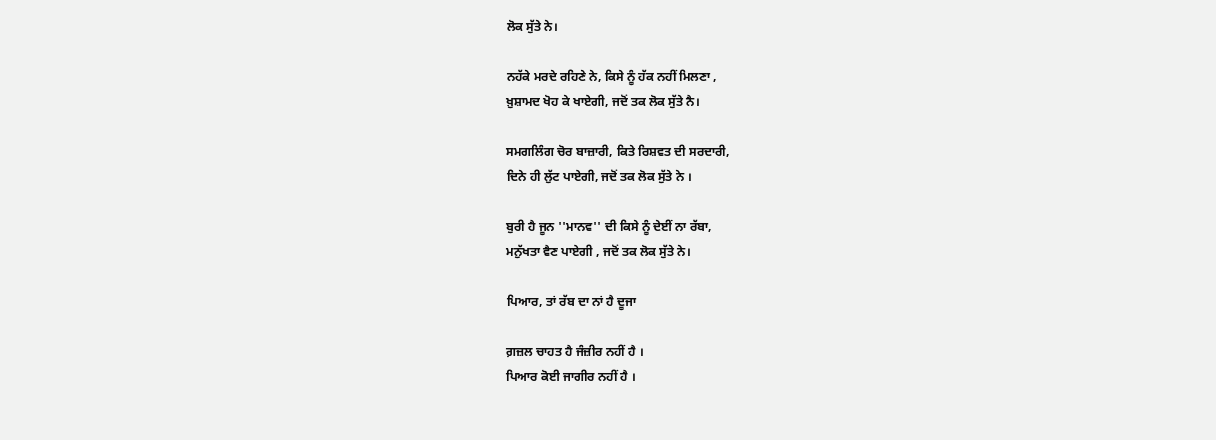ਲੋਕ ਸੁੱਤੇ ਨੇ।

ਨਹੱਕੇ ਮਰਦੇ ਰਹਿਣੇ ਨੇ, ਕਿਸੇ ਨੂੰ ਹੱਕ ਨਹੀਂ ਮਿਲਣਾ ,
ਖ਼ੁਸ਼ਾਮਦ ਖੋਹ ਕੇ ਖਾਏਗੀ, ਜਦੋਂ ਤਕ ਲੋਕ ਸੁੱਤੇ ਨੈ।

ਸਮਗਲਿੰਗ ਚੋਰ ਬਾਜ਼ਾਰੀ, ਕਿਤੇ ਰਿਸ਼ਵਤ ਦੀ ਸਰਦਾਰੀ,
ਦਿਨੇ ਹੀ ਲੁੱਟ ਪਾਏਗੀ, ਜਦੋਂ ਤਕ ਲੋਕ ਸੁੱਤੇ ਨੇ ।

ਬੁਰੀ ਹੈ ਜੂਨ ''ਮਾਨਵ'' ਦੀ ਕਿਸੇ ਨੂੰ ਦੇਈਂ ਨਾ ਰੱਬਾ,
ਮਨੁੱਖਤਾ ਵੈਣ ਪਾਏਗੀ , ਜਦੋਂ ਤਕ ਲੋਕ ਸੁੱਤੇ ਨੇ।

ਪਿਆਰ, ਤਾਂ ਰੱਬ ਦਾ ਨਾਂ ਹੈ ਦੂਜਾ

ਗ਼ਜ਼ਲ ਚਾਹਤ ਹੈ ਜੰਜ਼ੀਰ ਨਹੀਂ ਹੈ ।
ਪਿਆਰ ਕੋਈ ਜਾਗੀਰ ਨਹੀਂ ਹੈ ।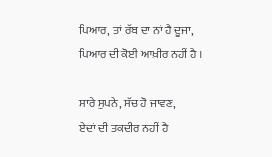ਪਿਆਰ, ਤਾਂ ਰੱਬ ਦਾ ਨਾਂ ਹੈ ਦੂਜਾ,
ਪਿਆਰ ਦੀ ਕੋਈ ਆਖ਼ੀਰ ਨਹੀਂ ਹੈ ।

ਸਾਰੇ ਸੁਪਨੇ, ਸੱਚ ਹੋ ਜਾਵਣ,
ਏਦਾਂ ਦੀ ਤਕਦੀਰ ਨਹੀਂ ਹੈ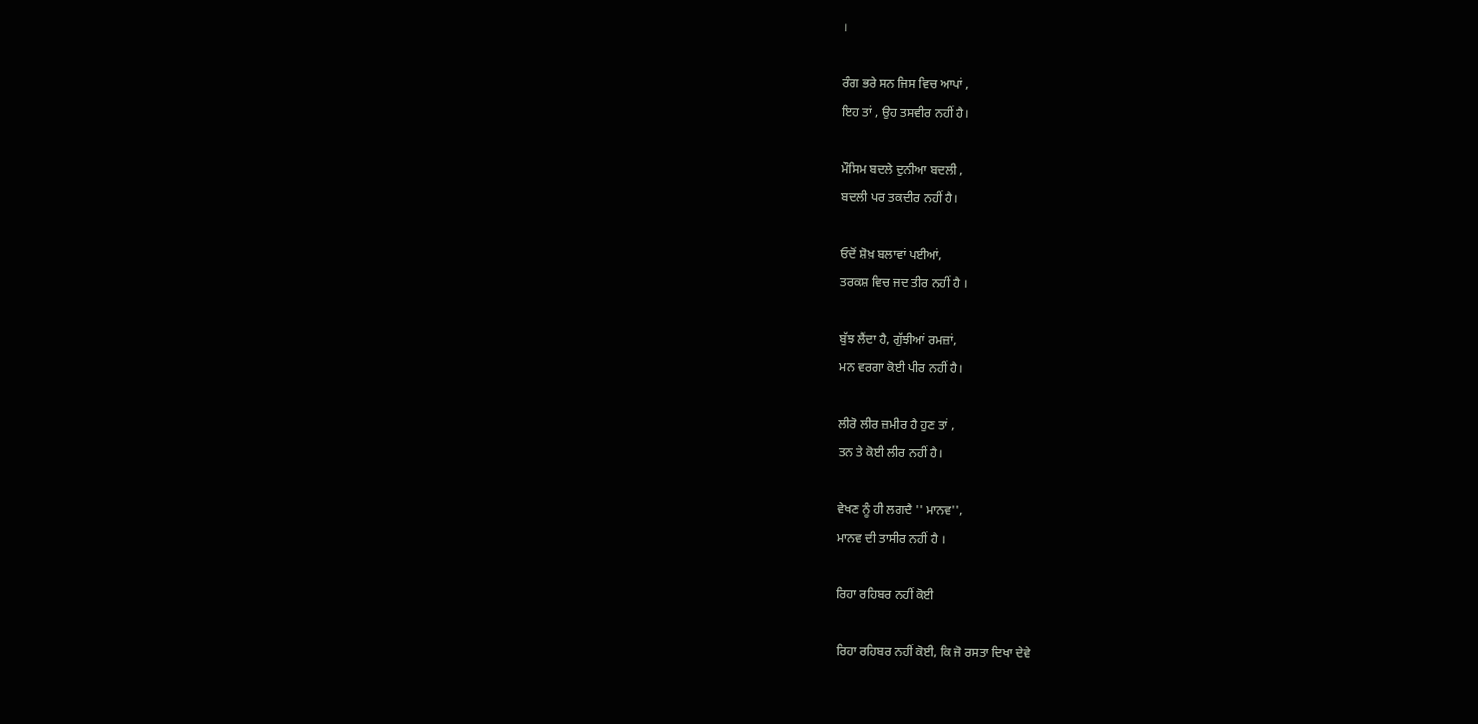।

ਰੰਗ ਭਰੇ ਸਨ ਜਿਸ ਵਿਚ ਆਪਾਂ ,
ਇਹ ਤਾਂ , ਉਹ ਤਸਵੀਰ ਨਹੀਂ ਹੈ।

ਮੌਸਿਮ ਬਦਲੇ ਦੁਨੀਆ ਬਦਲੀ ,
ਬਦਲੀ ਪਰ ਤਕਦੀਰ ਨਹੀਂ ਹੈ।

ਓਦੋਂ ਸ਼ੋਖ਼ ਬਲਾਵਾਂ ਪਈਆਂ,
ਤਰਕਸ਼ ਵਿਚ ਜਦ ਤੀਰ ਨਹੀਂ ਹੈ ।

ਬੁੱਝ ਲੈਂਦਾ ਹੈ, ਗੁੱਝੀਆਂ ਰਮਜ਼ਾਂ,
ਮਨ ਵਰਗਾ ਕੋਈ ਪੀਰ ਨਹੀਂ ਹੈ।

ਲੀਰੋ ਲੀਰ ਜ਼ਮੀਰ ਹੈ ਹੁਣ ਤਾਂ ,
ਤਨ ਤੇ ਕੋਈ ਲੀਰ ਨਹੀਂ ਹੈ।

ਵੇਖਣ ਨੂੰ ਹੀ ਲਗਦੈ '' ਮਾਨਵ'',
ਮਾਨਵ ਦੀ ਤਾਸੀਰ ਨਹੀਂ ਹੈ ।

ਰਿਹਾ ਰਹਿਬਰ ਨਹੀਂ ਕੋਈ

ਰਿਹਾ ਰਹਿਬਰ ਨਹੀਂ ਕੋਈ, ਕਿ ਜੋ ਰਸਤਾ ਦਿਖਾ ਦੇਵੇ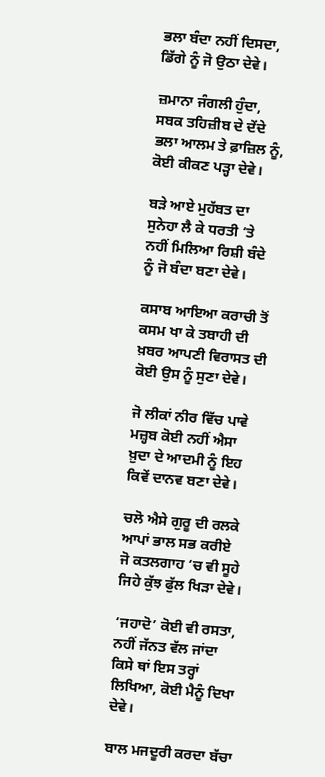ਭਲਾ ਬੰਦਾ ਨਹੀਂ ਦਿਸਦਾ, ਡਿੱਗੇ ਨੂੰ ਜੋ ਉਠਾ ਦੇਵੇ।

ਜ਼ਮਾਨਾ ਜੰਗਲੀ ਹੁੰਦਾ, ਸਬਕ ਤਹਿਜ਼ੀਬ ਦੇ ਦੇਂਦੇ
ਭਲਾ ਆਲਮ ਤੇ ਫ਼ਾਜ਼ਿਲ ਨੂੰ, ਕੋਈ ਕੀਕਣ ਪੜ੍ਹਾ ਦੇਵੇ।

ਬੜੇ ਆਏ ਮੁਹੱਬਤ ਦਾ ਸੁਨੇਹਾ ਲੈ ਕੇ ਧਰਤੀ ‘ਤੇ
ਨਹੀਂ ਮਿਲਿਆ ਰਿਸ਼ੀ ਬੰਦੇ ਨੂੰ ਜੋ ਬੰਦਾ ਬਣਾ ਦੇਵੇ।

ਕਸਾਬ ਆਇਆ ਕਰਾਚੀ ਤੋਂ ਕਸਮ ਖਾ ਕੇ ਤਬਾਹੀ ਦੀ
ਖ਼ਬਰ ਆਪਣੀ ਵਿਰਾਸਤ ਦੀ ਕੋਈ ਉਸ ਨੂੰ ਸੁਣਾ ਦੇਵੇ।

ਜੋ ਲੀਕਾਂ ਨੀਰ ਵਿੱਚ ਪਾਵੇ ਮਜ਼੍ਹਬ ਕੋਈ ਨਹੀਂ ਐਸਾ
ਖ਼ੁਦਾ ਦੇ ਆਦਮੀ ਨੂੰ ਇਹ ਕਿਵੇਂ ਦਾਨਵ ਬਣਾ ਦੇਵੇ।

ਚਲੋ ਐਸੇ ਗੁਰੂ ਦੀ ਰਲਕੇ ਆਪਾਂ ਭਾਲ ਸਭ ਕਰੀਏ
ਜੋ ਕਤਲਗਾਹ ‘ਚ ਵੀ ਸੂਹੇ ਜਿਹੇ ਕੁੱਝ ਫੁੱਲ ਖਿੜਾ ਦੇਵੇ।

‘ਜਹਾਦੋ’ ਕੋਈ ਵੀ ਰਸਤਾ, ਨਹੀਂ ਜੱਨਤ ਵੱਲ ਜਾਂਦਾ
ਕਿਸੇ ਥਾਂ ਇਸ ਤਰ੍ਹਾਂ ਲਿਖਿਆ, ਕੋਈ ਮੈਨੂੰ ਦਿਖਾ ਦੇਵੇ।

ਬਾਲ ਮਜਦੂਰੀ ਕਰਦਾ ਬੱਚਾ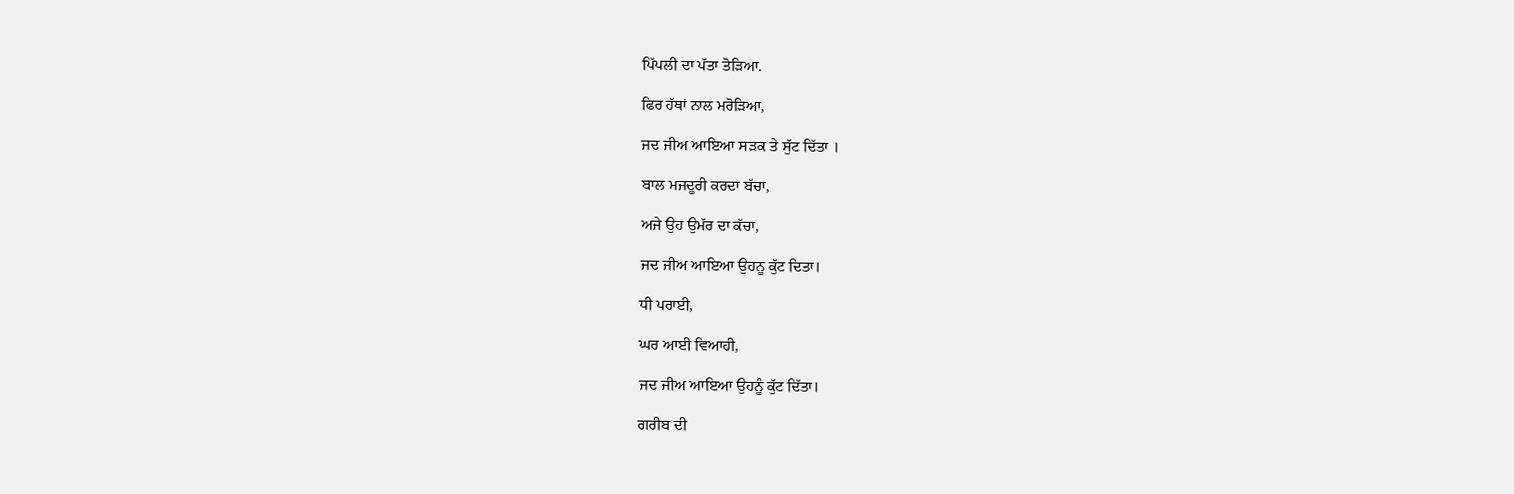ਪਿੱਪਲੀ ਦਾ ਪੱਤਾ ਤੋੜਿਆ.

ਫਿਰ ਹੱਥਾਂ ਨਾਲ ਮਰੋੜਿਆ,

ਜਦ ਜੀਅ ਆਇਆ ਸੜਕ ਤੇ ਸੁੱਟ ਦਿੱਤਾ ।

ਬਾਲ ਮਜਦੂਰੀ ਕਰਦਾ ਬੱਚਾ,

ਅਜੇ ਉਹ ਉਮੱਰ ਦਾ ਕੱਚਾ,

ਜਦ ਜੀਅ ਆਇਆ ਉਹਨੂ ਕੁੱਟ ਦਿਤਾ।

ਧੀ ਪਰਾਈ,

ਘਰ ਆਈ ਵਿਆਹੀ,

ਜਦ ਜੀਅ ਆਇਆ ਉਹਨੂੰ ਕੁੱਟ ਦਿੱਤਾ।

ਗਰੀਬ ਦੀ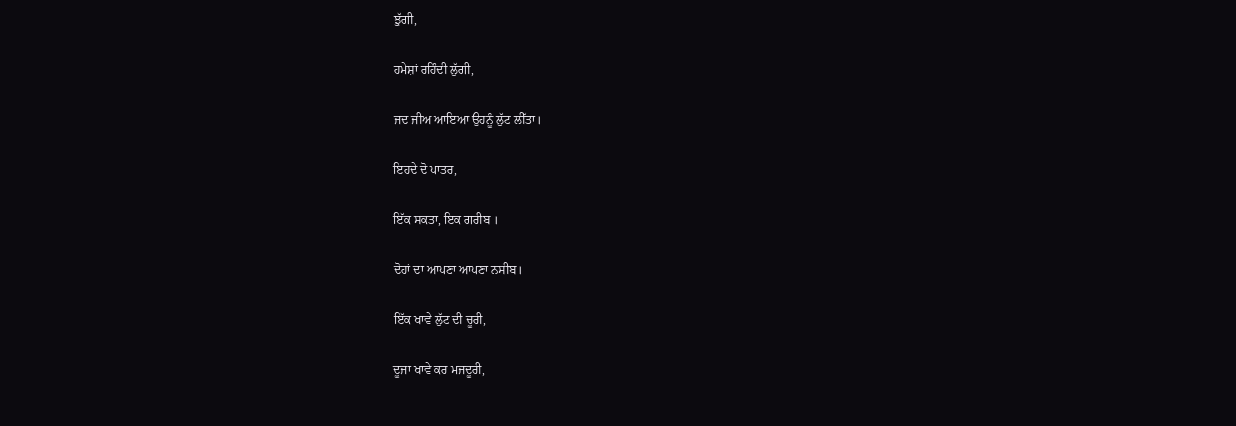ਝੁੱਗੀ,

ਹਮੇਸ਼ਾਂ ਰਹਿੰਦੀ ਲੁੱਗੀ,

ਜਦ ਜੀਅ ਆਇਆ ਉਹਨੂੰ ਲੁੱਟ ਲੀੱਤਾ।

ਇਹਦੇ ਦੋ ਪਾਤਰ,

ਇੱਕ ਸਕਤਾ, ਇਕ ਗਰੀਬ ।

ਦੋਹਾਂ ਦਾ ਆਪਣਾ ਆਪਣਾ ਨਸੀਬ।

ਇੱਕ ਖਾਵੇ ਲੁੱਟ ਦੀ ਚੂਰੀ,

ਦੂਜਾ ਖਾਵੇ ਕਰ ਮਜਦੂਰੀ,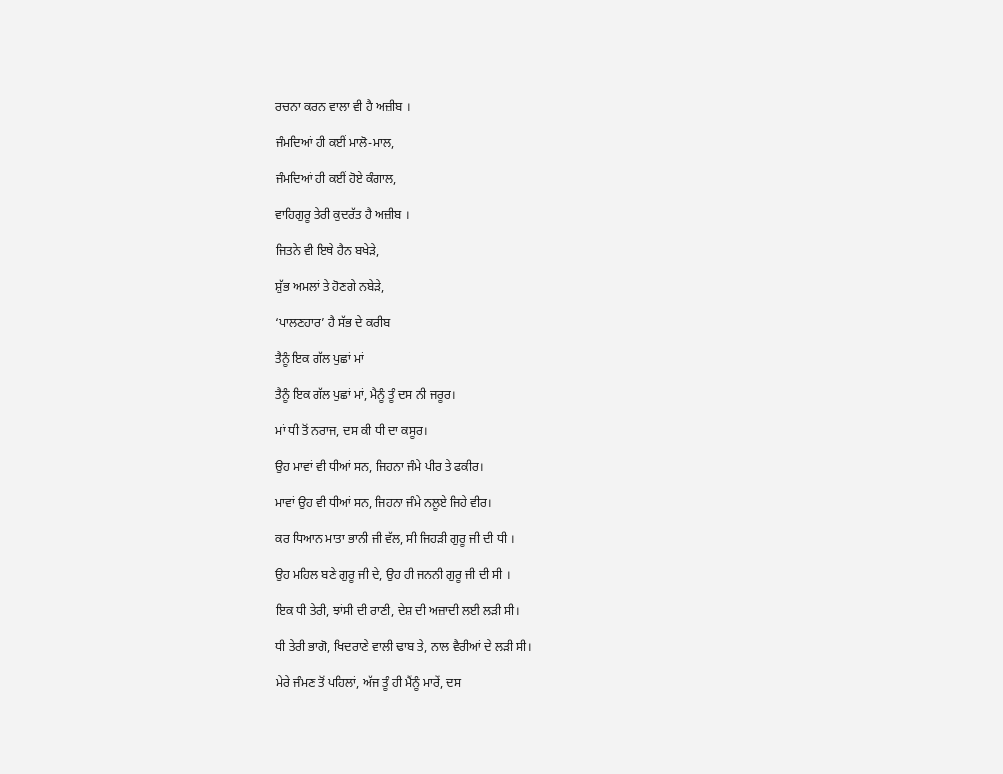ਰਚਨਾ ਕਰਨ ਵਾਲਾ ਵੀ ਹੈ ਅਜ਼ੀਬ ।

ਜੰਮਦਿਆਂ ਹੀ ਕਈਂ ਮਾਲੋ-ਮਾਲ,

ਜੰਮਦਿਆਂ ਹੀ ਕਈਂ ਹੋਏ ਕੰਗਾਲ,

ਵਾਹਿਗੁਰੂ ਤੇਰੀ ਕੁਦਰੱਤ ਹੈ ਅਜ਼ੀਬ ।

ਜਿਤਨੇ ਵੀ ਇਥੇ ਹੈਨ ਬਖੇੜੇ,

ਸ਼ੁੱਭ ਅਮਲਾਂ ਤੇ ਹੋਣਗੇ ਨਬੇੜੇ,

‘ਪਾਲਣਹਾਰ’ ਹੈ ਸੱਭ ਦੇ ਕਰੀਬ

ਤੈਨੂੰ ਇਕ ਗੱਲ ਪੁਛਾਂ ਮਾਂ

ਤੈਨੂੰ ਇਕ ਗੱਲ ਪੁਛਾਂ ਮਾਂ, ਮੈਨੂੰ ਤੂੰ ਦਸ ਨੀ ਜਰੂਰ।

ਮਾਂ ਧੀ ਤੋਂ ਨਰਾਜ, ਦਸ ਕੀ ਧੀ ਦਾ ਕਸੂਰ।

ਉਹ ਮਾਵਾਂ ਵੀ ਧੀਆਂ ਸਨ, ਜਿਹਨਾ ਜੰਮੇ ਪੀਰ ਤੇ ਫਕੀਰ।

ਮਾਵਾਂ ਉਹ ਵੀ ਧੀਆਂ ਸਨ, ਜਿਹਨਾ ਜੰਮੇ ਨਲੂਏ ਜਿਹੇ ਵੀਰ।

ਕਰ ਧਿਆਨ ਮਾਤਾ ਭਾਨੀ ਜੀ ਵੱਲ, ਸੀ ਜਿਹੜੀ ਗੁਰੂ ਜੀ ਦੀ ਧੀ ।

ਉਹ ਮਹਿਲ ਬਣੇ ਗੁਰੂ ਜੀ ਦੇ, ਉਹ ਹੀ ਜਨਨੀ ਗੁਰੂ ਜੀ ਦੀ ਸੀ ।

ਇਕ ਧੀ ਤੇਰੀ, ਝਾਂਸੀ ਦੀ ਰਾਣੀ, ਦੇਸ਼ ਦੀ ਅਜ਼ਾਦੀ ਲਈ ਲੜੀ ਸੀ।

ਧੀ ਤੇਰੀ ਭਾਗੋ, ਖਿਦਰਾਣੇ ਵਾਲੀ ਢਾਬ ਤੇ, ਨਾਲ ਵੈਰੀਆਂ ਦੇ ਲੜੀ ਸੀ।

ਮੇਰੇ ਜੰਮਣ ਤੋਂ ਪਹਿਲਾਂ, ਅੱਜ ਤੂੰ ਹੀ ਮੈਂਨੂੰ ਮਾਰੇਂ, ਦਸ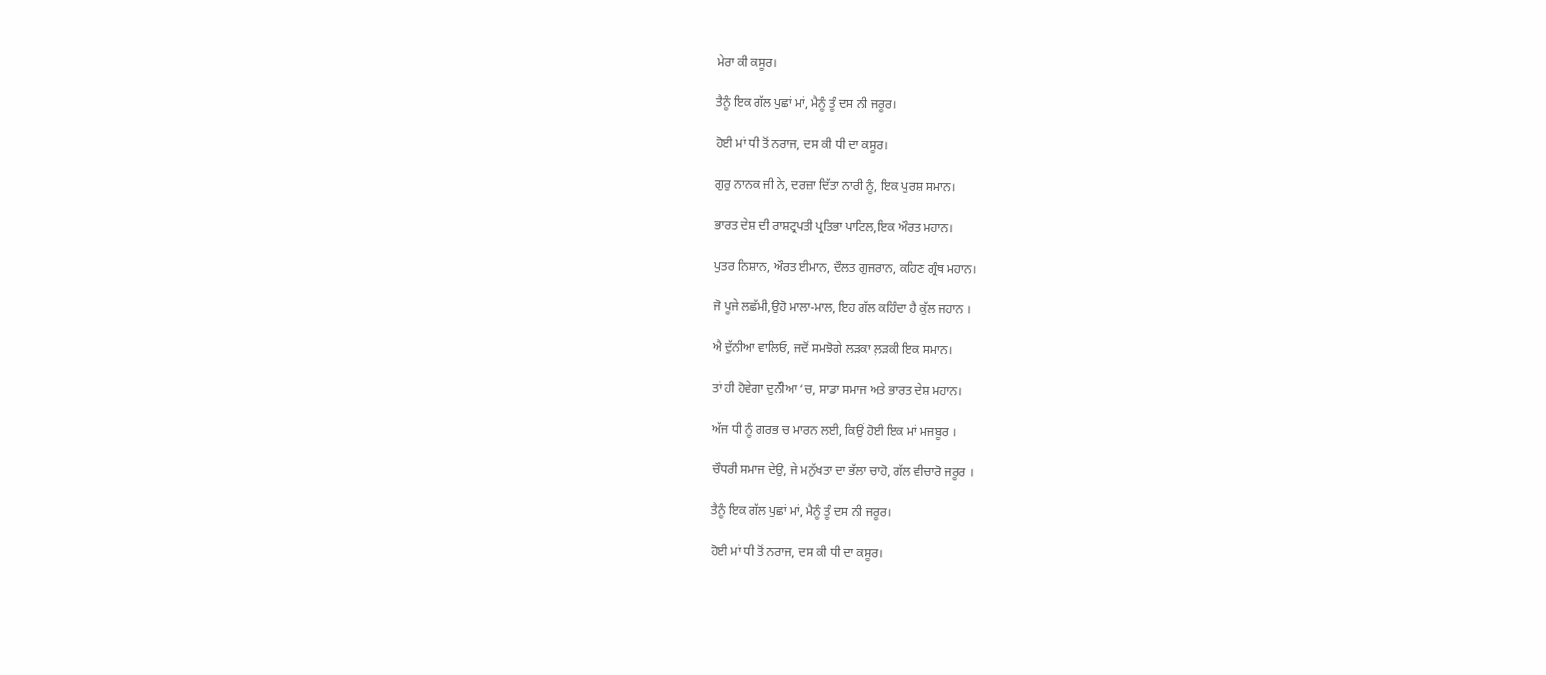ਮੇਰਾ ਕੀ ਕਸੂਰ।

ਤੈਨੂੰ ਇਕ ਗੱਲ ਪੁਛਾਂ ਮਾਂ, ਮੈਨੂੰ ਤੂੰ ਦਸ ਨੀ ਜਰੂਰ।

ਹੋਈ ਮਾਂ ਧੀ ਤੋਂ ਨਰਾਜ, ਦਸ ਕੀ ਧੀ ਦਾ ਕਸੂਰ।

ਗੁਰੁ ਨਾਨਕ ਜੀ ਨੇ, ਦਰਜ਼ਾ ਦਿੱਤਾ ਨਾਰੀ ਨੂੰ, ਇਕ ਪੁਰਸ਼ ਸਮਾਨ।

ਭਾਰਤ ਦੇਸ਼ ਦੀ ਰਾਸ਼ਟ੍ਰਪਤੀ ਪ੍ਰਤਿਭਾ ਪਾਟਿਲ,ਇਕ ਔਰਤ ਮਹਾਨ।

ਪੁਤਰ ਨਿਸ਼ਾਨ, ਔਰਤ ਈਮਾਨ, ਦੌਲਤ ਗੁਜਰਾਨ, ਕਹਿਣ ਗ੍ਰੰਥ ਮਹਾਨ।

ਜੋ ਪੂਜੇ ਲਛੱਮੀ,ਉਹੋ ਮਾਲਾ-ਮਾਲ, ਇਹ ਗੱਲ ਕਹਿੰਦਾ ਹੈ ਕੁੱਲ ਜਹਾਨ ।

ਐ ਦੁੱਨੀਆ ਵਾਲਿਓ, ਜਦੋਂ ਸਮਝੋਗੇ ਲੜਕਾ ਲ਼ੜਕੀ ਇਕ ਸਮਾਨ।

ਤਾਂ ਹੀ ਹੋਵੇਗਾ ਦੁਨੱੀਆ ‘ਚ, ਸਾਡਾ ਸਮਾਜ ਅਤੇ ਭਾਰਤ ਦੇਸ਼ ਮਹਾਨ।

ਅੱਜ ਧੀ ਨੂੰ ਗਰਭ ਚ ਮਾਰਨ ਲਈ, ਕਿਉਂ ਹੋਈ ਇਕ ਮਾਂ ਮਜਬੂਰ ।

ਚੌਧਰੀ ਸਮਾਜ ਦੇਉ, ਜੇ ਮਨੁੱਖਤਾ ਦਾ ਭੱਲਾ ਚਾਹੋ, ਗੱਲ ਵੀਚਾਰੋ ਜਰੂਰ ।

ਤੈਨੂੰ ਇਕ ਗੱਲ ਪੁਛਾਂ ਮਾਂ, ਮੈਨੂੰ ਤੂੰ ਦਸ ਨੀ ਜਰੂਰ।

ਹੋਈ ਮਾਂ ਧੀ ਤੋਂ ਨਰਾਜ, ਦਸ ਕੀ ਧੀ ਦਾ ਕਸੂਰ।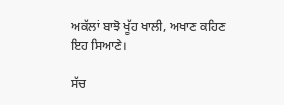ਅਕੱਲਾਂ ਬਾਝੋ ਖੂੱਹ ਖਾਲੀ, ਅਖਾਣ ਕਹਿਣ ਇਹ ਸਿਆਣੇ।

ਸੱਚ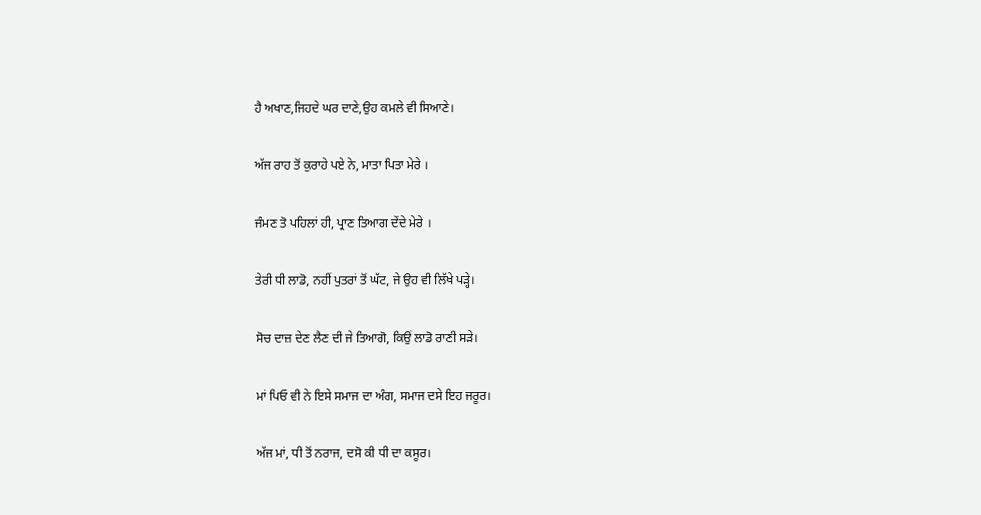ਹੈ ਅਖਾਣ,ਜਿਹਦੇ ਘਰ ਦਾਣੇ,ਉਹ ਕਮਲੇ ਵੀ ਸਿਆਣੇ।

ਅੱਜ ਰਾਹ ਤੋਂ ਕੁਰਾਹੇ ਪਏ ਨੇ, ਮਾਤਾ ਪਿਤਾ ਮੇਰੇ ।

ਜੰਮਣ ਤੋ ਪਹਿਲਾਂ ਹੀ, ਪ੍ਰਾਣ ਤਿਆਗ ਦੇਂਦੇ ਮੇਰੇ ।

ਤੇਰੀ ਧੀ ਲਾਡੋ, ਨਹੀਂ ਪੁਤਰਾਂ ਤੋਂ ਘੱਟ, ਜੇ ਉਹ ਵੀ ਲਿੱਖੇ ਪੜ੍ਹੇ।

ਸੋਚ ਦਾਜ਼ ਦੇਣ ਲੈਣ ਦੀ ਜੇ ਤਿਆਗੋ, ਕਿਉਂ ਲਾਡੋ ਰਾਣੀ ਸੜੇ।

ਮਾਂ ਪਿਓ ਵੀ ਨੇ ਇਸੇ ਸਮਾਜ ਦਾ ਅੰਗ, ਸਮਾਜ ਦਸੇ ਇਹ ਜਰੂਰ।

ਅੱਜ ਮਾਂ, ਧੀ ਤੋਂ ਨਰਾਜ, ਦਸੋ ਕੀ ਧੀ ਦਾ ਕਸੂਰ।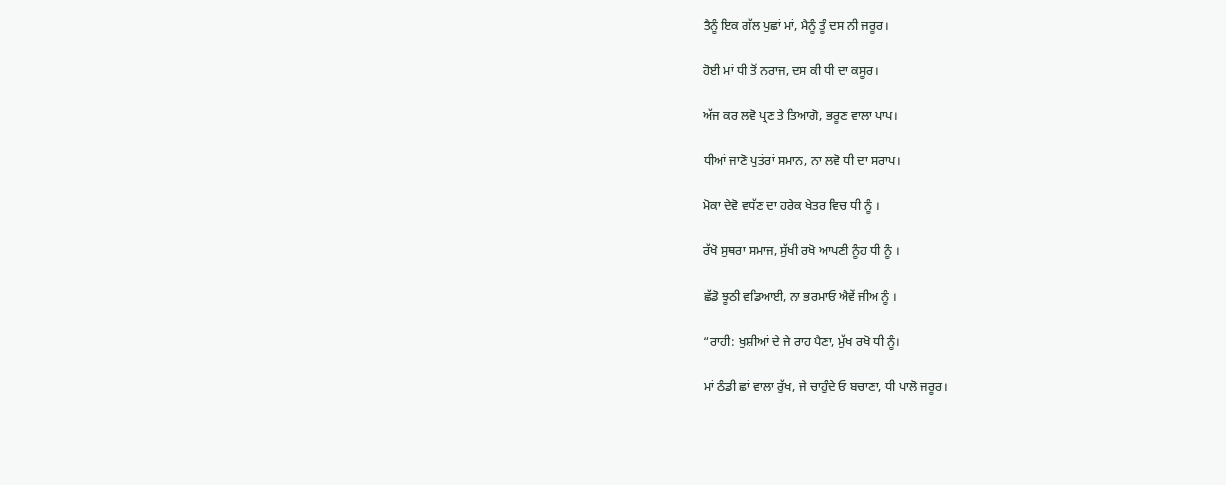ਤੈਨੂੰ ਇਕ ਗੱਲ ਪੁਛਾਂ ਮਾਂ, ਮੈਨੂੰ ਤੂੰ ਦਸ ਨੀ ਜਰੂਰ।

ਹੋਈ ਮਾਂ ਧੀ ਤੋਂ ਨਰਾਜ, ਦਸ ਕੀ ਧੀ ਦਾ ਕਸੂਰ।

ਅੱਜ ਕਰ ਲਵੋ ਪ੍ਰਣ ਤੇ ਤਿਆਗੋ, ਭਰੂਣ ਵਾਲਾ ਪਾਪ।

ਧੀਆਂ ਜਾਣੋ ਪੁਤਂਰਾਂ ਸਮਾਨ, ਨਾ ਲਵੋ ਧੀ ਦਾ ਸਰਾਪ।

ਮੋਕਾ ਦੇਵੋ ਵਧੱਣ ਦਾ ਹਰੇਕ ਖੇਤਰ ਵਿਚ ਧੀ ਨੂੰ ।

ਰੱਖੋ ਸੁਥਰਾ ਸਮਾਜ, ਸੁੱਖੀ ਰਖੋ ਆਪਣੀ ਨੂੰਹ ਧੀ ਨੂੰ ।

ਛੱਡੋ ਝੂਠੀ ਵਡਿਆਈ, ਨਾ ਭਰਮਾਓ ਐਵੇਂ ਜੀਅ ਨੂੰ ।

“ਰਾਹੀ: ਖੁਸ਼ੀਆਂ ਦੇ ਜੇ ਰਾਹ ਪੈਣਾ, ਮੁੱਖ ਰਖੋ ਧੀ ਨੂੰ।

ਮਾਂ ਠੰਡੀ ਛਾਂ ਵਾਲਾ ਰੁੱਖ, ਜੇ ਚਾਹੁੰਦੇ ਓ ਬਚਾਣਾ, ਧੀ ਪਾਲੋ ਜਰੂਰ।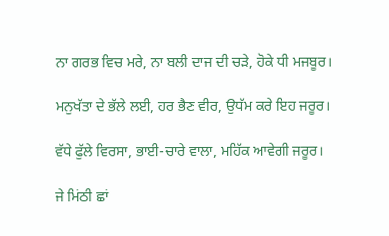ਨਾ ਗਰਭ ਵਿਚ ਮਰੇ, ਨਾ ਬਲੀ ਦਾਜ ਦੀ ਚੜੇ, ਹੋਕੇ ਧੀ ਮਜਬੂਰ।

ਮਨੁਖੱਤਾ ਦੇ ਭੱਲੇ ਲਈ, ਹਰ ਭੈਣ ਵੀਰ, ਉਧੱਮ ਕਰੇ ਇਹ ਜਰੂਰ।

ਵੱਧੇ ਫੁੱਲੇ ਵਿਰਸਾ, ਭਾਈ-ਚਾਰੇ ਵਾਲਾ, ਮਹਿੱਕ ਆਵੇਗੀ ਜਰੂਰ।

ਜੇ ਮਿਂਠੀ ਛਾਂ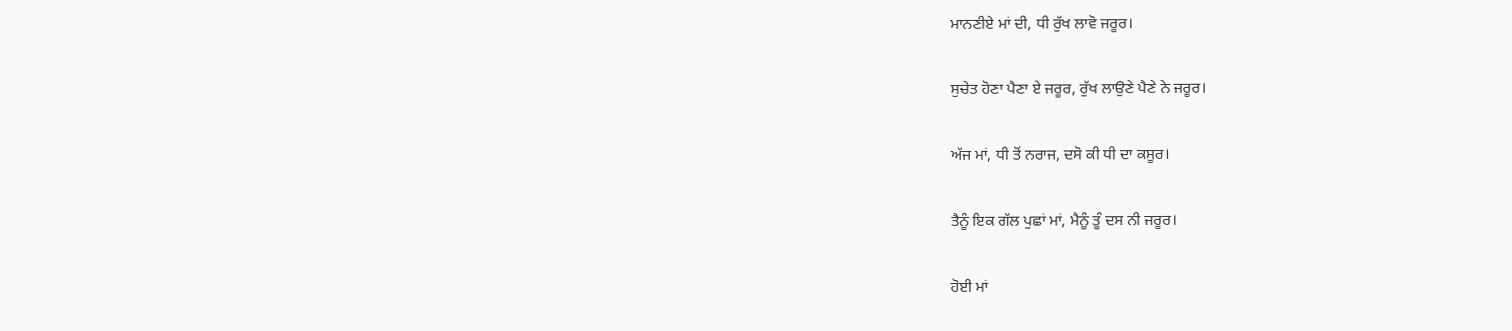ਮਾਨਣੀਏ ਮਾਂ ਦੀ, ਧੀ ਰੁੱਖ ਲਾਵੋ ਜਰੂਰ।

ਸੁਚੇਤ ਹੋਣਾ ਪੈਣਾ ਏ ਜਰੂਰ, ਰੁੱਖ ਲਾਉਣੇ ਪੈਣੇ ਨੇ ਜਰੂਰ।

ਅੱਜ ਮਾਂ, ਧੀ ਤੋਂ ਨਰਾਜ, ਦਸੋ ਕੀ ਧੀ ਦਾ ਕਸੂਰ।

ਤੈਨੂੰ ਇਕ ਗੱਲ ਪੁਛਾਂ ਮਾਂ, ਮੈਨੂੰ ਤੂੰ ਦਸ ਨੀ ਜਰੂਰ।

ਹੋਈ ਮਾਂ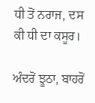ਧੀ ਤੋਂ ਨਰਾਜ, ਦਸ ਕੀ ਧੀ ਦਾ ਕਸੂਰ।

ਅੰਦਰੋਂ ਝੂਠਾ, ਬਾਹਰੋਂ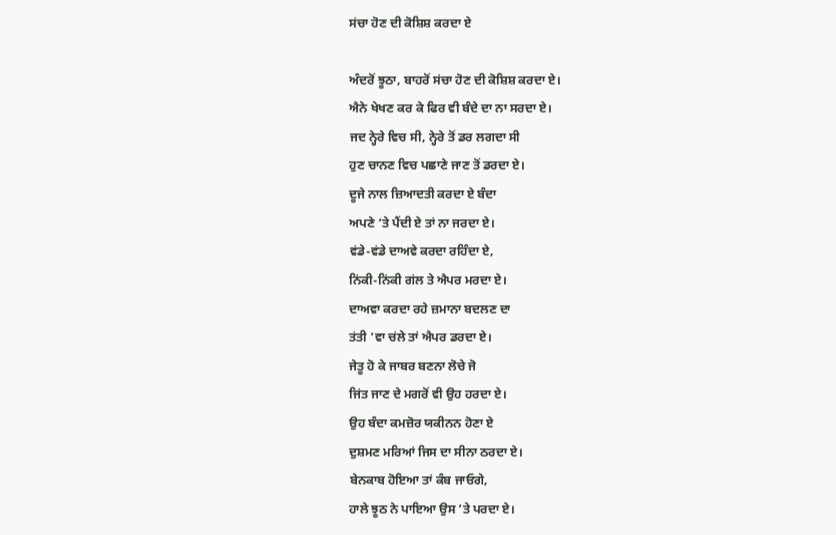ਸਂਚਾ ਹੋਣ ਦੀ ਕੋਸ਼ਿਸ਼ ਕਰਦਾ ਏ

ਅੰਦਰੋਂ ਝੂਠਾ, ਬਾਹਰੋਂ ਸਂਚਾ ਹੋਣ ਦੀ ਕੋਸ਼ਿਸ਼ ਕਰਦਾ ਏ।
ਐਨੇ ਖੇਖਣ ਕਰ ਕੇ ਫਿਰ ਵੀ ਬੰਦੇ ਦਾ ਨਾ ਸਰਦਾ ਏ।
ਜਦ ਨ੍ਹੇਰੇ ਵਿਚ ਸੀ, ਨ੍ਹੇਰੇ ਤੋਂ ਡਰ ਲਗਦਾ ਸੀ
ਹੁਣ ਚਾਨਣ ਵਿਚ ਪਛਾਣੇ ਜਾਣ ਤੋਂ ਡਰਦਾ ਏ।
ਦੂਜੇ ਨਾਲ ਜ਼ਿਆਦਤੀ ਕਰਦਾ ਏ ਬੰਦਾ
ਅਪਣੇ ’ਤੇ ਪੈਂਦੀ ਏ ਤਾਂ ਨਾ ਜਰਦਾ ਏ।
ਵਂਡੇ-ਵਂਡੇ ਦਾਅਵੇ ਕਰਦਾ ਰਹਿੰਦਾ ਏ,
ਨਿਂਕੀ-ਨਿਂਕੀ ਗਂਲ ਤੇ ਐਪਰ ਮਰਦਾ ਏ।
ਦਾਅਵਾ ਕਰਦਾ ਰਹੇ ਜ਼ਮਾਨਾ ਬਦਲਣ ਦਾ
ਤਂਤੀ ’ਵਾ ਚਂਲੇ ਤਾਂ ਐਪਰ ਡਰਦਾ ਏ।
ਜੇਤੂ ਹੋ ਕੇ ਜਾਬਰ ਬਣਨਾ ਲੋਚੇ ਜੋ
ਜਿਂਤ ਜਾਣ ਦੇ ਮਗਰੋਂ ਵੀ ਉਹ ਹਰਦਾ ਏ।
ਉਹ ਬੰਦਾ ਕਮਜ਼ੋਰ ਯਕੀਨਨ ਹੋਣਾ ਏ
ਦੁਸ਼ਮਣ ਮਰਿਆਂ ਜਿਸ ਦਾ ਸੀਨਾ ਠਰਦਾ ਏ।
ਬੇਨਕਾਬ ਹੋਇਆ ਤਾਂ ਕੰਬ ਜਾਓਗੇ,
ਹਾਲੇ ਝੂਠ ਨੇ ਪਾਇਆ ਉਸ ’ਤੇ ਪਰਦਾ ਏ।